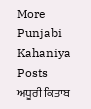More Punjabi Kahaniya  Posts
ਅਧੂਰੀ ਕਿਤਾਬ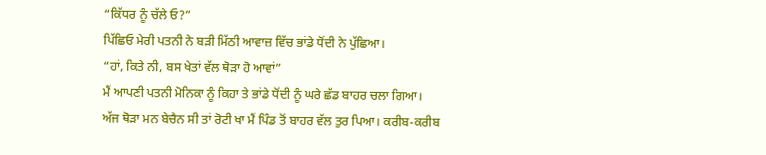“ਕਿੱਧਰ ਨੂੰ ਚੱਲੇ ਓ?”
ਪਿੱਛਿਓ ਮੇਰੀ ਪਤਨੀ ਨੇ ਬੜੀ ਮਿੱਠੀ ਆਵਾਜ਼ ਵਿੱਚ ਭਾਂਡੇ ਧੋਂਦੀ ਨੇ ਪੁੱਛਿਆ।
“ਹਾਂ, ਕਿਤੇ ਨੀ, ਬਸ ਖੇਤਾਂ ਵੱਲ ਥੋੜਾ ਹੋ ਆਵਾਂ”
ਮੈਂ ਆਪਣੀ ਪਤਨੀ ਮੋਨਿਕਾ ਨੂੰ ਕਿਹਾ ਤੇ ਭਾਂਡੇ ਧੋਂਦੀ ਨੂੰ ਘਰੇ ਛੱਡ ਬਾਹਰ ਚਲਾ ਗਿਆ।
ਅੱਜ ਥੋੜਾ ਮਨ ਬੇਚੈਨ ਸੀ ਤਾਂ ਰੋਟੀ ਖਾ ਮੈਂ ਪਿੰਡ ਤੋਂ ਬਾਹਰ ਵੱਲ ਤੁਰ ਪਿਆ। ਕਰੀਬ-ਕਰੀਬ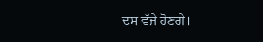ਦਸ ਵੱਜੇ ਹੋਣਗੇ।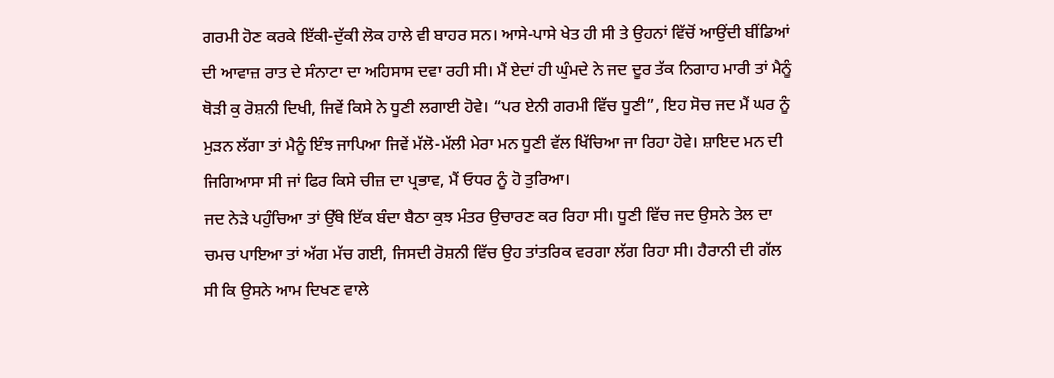ਗਰਮੀ ਹੋਣ ਕਰਕੇ ਇੱਕੀ-ਦੁੱਕੀ ਲੋਕ ਹਾਲੇ ਵੀ ਬਾਹਰ ਸਨ। ਆਸੇ-ਪਾਸੇ ਖੇਤ ਹੀ ਸੀ ਤੇ ਉਹਨਾਂ ਵਿੱਚੋਂ ਆਉਂਦੀ ਬੀਂਡਿਆਂ ਦੀ ਆਵਾਜ਼ ਰਾਤ ਦੇ ਸੰਨਾਟਾ ਦਾ ਅਹਿਸਾਸ ਦਵਾ ਰਹੀ ਸੀ। ਮੈਂ ਏਦਾਂ ਹੀ ਘੁੰਮਦੇ ਨੇ ਜਦ ਦੂਰ ਤੱਕ ਨਿਗਾਹ ਮਾਰੀ ਤਾਂ ਮੈਨੂੰ ਥੋੜੀ ਕੁ ਰੋਸ਼ਨੀ ਦਿਖੀ, ਜਿਵੇਂ ਕਿਸੇ ਨੇ ਧੂਣੀ ਲਗਾਈ ਹੋਵੇ। “ਪਰ ਏਨੀ ਗਰਮੀ ਵਿੱਚ ਧੂਣੀ”, ਇਹ ਸੋਚ ਜਦ ਮੈਂ ਘਰ ਨੂੰ ਮੁੜਨ ਲੱਗਾ ਤਾਂ ਮੈਨੂੰ ਇੰਝ ਜਾਪਿਆ ਜਿਵੇਂ ਮੱਲੋ-ਮੱਲੀ ਮੇਰਾ ਮਨ ਧੂਣੀ ਵੱਲ ਖਿੱਚਿਆ ਜਾ ਰਿਹਾ ਹੋਵੇ। ਸ਼ਾਇਦ ਮਨ ਦੀ ਜਿਗਿਆਸਾ ਸੀ ਜਾਂ ਫਿਰ ਕਿਸੇ ਚੀਜ਼ ਦਾ ਪ੍ਰਭਾਵ, ਮੈਂ ਓਧਰ ਨੂੰ ਹੋ ਤੁਰਿਆ।
ਜਦ ਨੇੜੇ ਪਹੁੰਚਿਆ ਤਾਂ ਉੱਥੇ ਇੱਕ ਬੰਦਾ ਬੈਠਾ ਕੁਝ ਮੰਤਰ ਉਚਾਰਣ ਕਰ ਰਿਹਾ ਸੀ। ਧੂਣੀ ਵਿੱਚ ਜਦ ਉਸਨੇ ਤੇਲ ਦਾ ਚਮਚ ਪਾਇਆ ਤਾਂ ਅੱਗ ਮੱਚ ਗਈ, ਜਿਸਦੀ ਰੋਸ਼ਨੀ ਵਿੱਚ ਉਹ ਤਾਂਤਰਿਕ ਵਰਗਾ ਲੱਗ ਰਿਹਾ ਸੀ। ਹੈਰਾਨੀ ਦੀ ਗੱਲ ਸੀ ਕਿ ਉਸਨੇ ਆਮ ਦਿਖਣ ਵਾਲੇ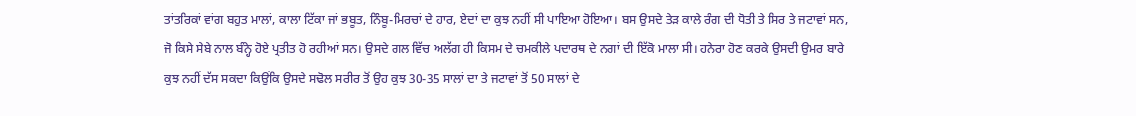ਤਾਂਤਰਿਕਾਂ ਵਾਂਗ ਬਹੁਤ ਮਾਲਾਂ, ਕਾਲਾ ਟਿੱਕਾ ਜਾਂ ਭਬੂਤ, ਨਿੰਬੂ-ਮਿਰਚਾਂ ਦੇ ਹਾਰ, ਏਦਾਂ ਦਾ ਕੁਝ ਨਹੀਂ ਸੀ ਪਾਇਆ ਹੋਇਆ। ਬਸ ਉਸਦੇ ਤੇੜ ਕਾਲੇ ਰੰਗ ਦੀ ਧੋਤੀ ਤੇ ਸਿਰ ਤੇ ਜਟਾਵਾਂ ਸਨ, ਜੋ ਕਿਸੇ ਸੇਬੇ ਨਾਲ ਬੰਨ੍ਹੇ ਹੋਏ ਪ੍ਰਤੀਤ ਹੋ ਰਹੀਆਂ ਸਨ। ਉਸਦੇ ਗਲ ਵਿੱਚ ਅਲੱਗ ਹੀ ਕਿਸਮ ਦੇ ਚਮਕੀਲੇ ਪਦਾਰਥ ਦੇ ਨਗਾਂ ਦੀ ਇੱਕੋ ਮਾਲਾ ਸੀ। ਹਨੇਰਾ ਹੋਣ ਕਰਕੇ ਉਸਦੀ ਉਮਰ ਬਾਰੇ ਕੁਝ ਨਹੀਂ ਦੱਸ ਸਕਦਾ ਕਿਉਂਕਿ ਉਸਦੇ ਸਢੋਲ ਸਰੀਰ ਤੋਂ ਉਹ ਕੁਝ 30-35 ਸਾਲਾਂ ਦਾ ਤੇ ਜਟਾਵਾਂ ਤੋਂ 50 ਸਾਲਾਂ ਦੇ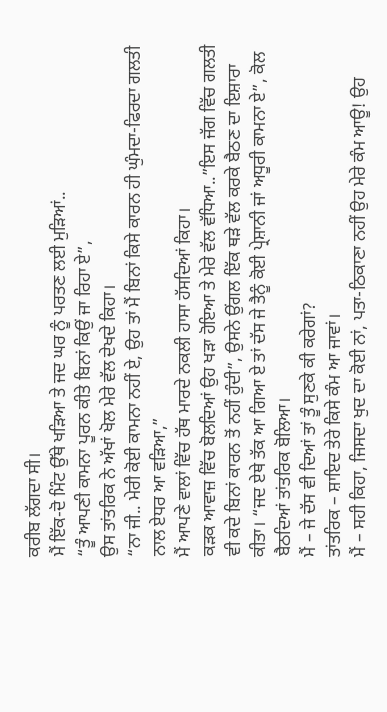ਕਰੀਬ ਲੱਗਦਾ ਸੀ।
ਮੈਂ ਇੱਕ-ਦੋ ਮਿੰਟ ਉੱਥੇ ਖੜਿਆ ਤੇ ਜਦ ਘਰ ਨੂੰ ਪਰਤਣ ਲਈ ਮੁੜਿਆਂ..
“ਤੂੰ ਆਪਣੀ ਕਾਮਨਾ ਪੂਰਨ ਕੀਤੇ ਬਿਨਾਂ ਕਿਉਂ ਜਾ ਰਿਹਾ ਏ”,
ਉਸ ਤਾਂਤਰਿਕ ਨੇ ਅੱਖਾਂ ਖੋਲ ਮੇਰੇ ਵੱਲ ਦੇਖਦੇ ਕਿਹਾ।
“ਨਾ ਜੀ.. ਮੇਰੀ ਕੋਈ ਕਾਮਨਾ ਨਹੀਂ ਏ, ਉਹ ਤਾਂ ਮੈਂ ਬਿਨਾਂ ਕਿਸੇ ਕਾਰਨ ਹੀ ਘੁੰਮਦਾ-ਫਿਰਦਾ ਗਲਤੀ ਨਾਲ ਏਧਰ ਆ ਵੜਿਆ,”
ਮੈਂ ਆਪਣੇ ਵਾਲਾਂ ਵਿੱਚ ਹੱਥ ਮਾਰਦੇ ਨਕਲੀ ਹਾਸਾ ਹੱਸਦਿਆਂ ਕਿਹਾ।
ਕੜਕ ਆਵਾਜ਼ ਵਿੱਚ ਬੋਲਦਿਆਂ ਉਹ ਖੜਾ ਹੋਇਆ ਤੇ ਮੇਰੇ ਵੱਲ ਵੱਧਿਆ..”ਇਸ ਜੱਗ ਵਿੱਚ ਗਲਤੀ ਵੀ ਕਦੇ ਬਿਨਾਂ ਕਾਰਨ ਤੋਂ ਨਹੀਂ ਹੁੰਦੀ”, ਉਸਨੇ ਉਂਗਲ ਇੱਕ ਥੜੇ ਵੱਲ ਕਰਕੇ ਬੈਠਣ ਦਾ ਇਸ਼ਾਰਾ ਕੀਤਾ। “ਜਦ ਏਥੇ ਤੱਕ ਆ ਗਿਆ ਏ ਤਾਂ ਦੱਸ ਜੇ ਤੈਨੂੰ ਕੋਈ ਪ੍ਰੇਸ਼ਾਨੀ ਜਾਂ ਅਧੂਰੀ ਕਾਮਨਾ ਏ”, ਕੋਲ ਬੈਠਦਿਆਂ ਤਾਂਤਰਿਕ ਬੋਲਿਆ।
ਮੈਂ – ਜੇ ਦੱਸ ਵੀ ਦਿਆਂ ਤਾਂ ਤੂੰ ਸੁਣਕੇ ਕੀ ਕਰੇਗਾਂ?
ਤਾਂਤਰਿਕ – ਸ਼ਾਇਦ ਤੇਰੇ ਕਿਸੇ ਕੰਮ ਆ ਜਾਵਾਂ।
ਮੈਂ – ਸਹੀ ਕਿਹਾ, ਜਿਸਦਾ ਖੁਦ ਦਾ ਕੋਈ ਨਾਂ, ਪਤਾ-ਠਿਕਾਣਾ ਨਹੀਂ ਉਹ ਮੇਰੇ ਕੰਮ ਆਊ! ਉਹ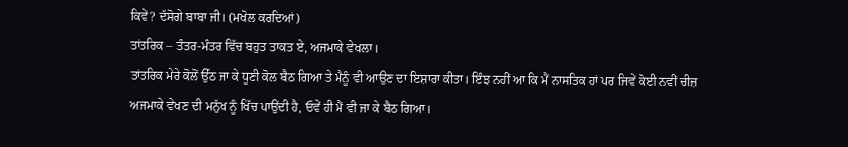ਕਿਵੇਂ? ਦੱਸੋਗੇ ਬਾਬਾ ਜੀ। (ਮਖੋਲ ਕਰਦਿਆਂ)
ਤਾਂਤਰਿਕ – ਤੰਤਰ-ਮੰਤਰ ਵਿੱਚ ਬਹੁਤ ਤਾਕਤ ਏ, ਅਜਮਾਕੇ ਵੇਖਲਾ।
ਤਾਂਤਰਿਕ ਮੇਰੇ ਕੋਲੋਂ ਉੱਠ ਜਾ ਕੇ ਧੂਣੀ ਕੋਲ ਬੈਠ ਗਿਆ ਤੇ ਮੈਨੂੰ ਵੀ ਆਉਣ ਦਾ ਇਸ਼ਾਰਾ ਕੀਤਾ। ਇੰਝ ਨਹੀਂ ਆ ਕਿ ਮੈਂ ਨਾਸਤਿਕ ਹਾਂ ਪਰ ਜਿਵੇਂ ਕੋਈ ਨਵੀਂ ਚੀਜ਼ ਅਜਮਾਕੇ ਵੇਖਣ ਦੀ ਮਨੁੱਖ ਨੂੰ ਖਿੱਚ ਪਾਉਂਦੀ ਹੈ, ਓਵੇਂ ਹੀ ਮੈਂ ਵੀ ਜਾ ਕੇ ਬੈਠ ਗਿਆ।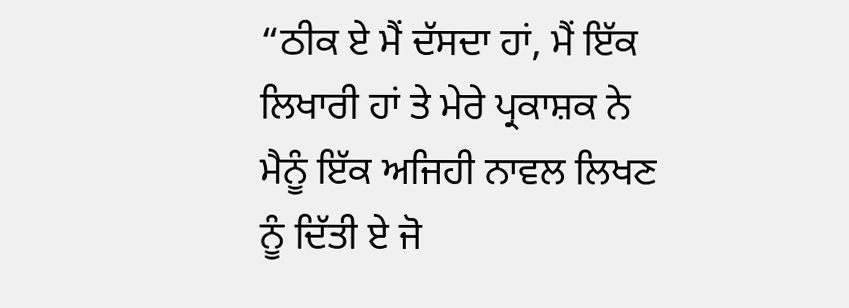“ਠੀਕ ਏ ਮੈਂ ਦੱਸਦਾ ਹਾਂ, ਮੈਂ ਇੱਕ ਲਿਖਾਰੀ ਹਾਂ ਤੇ ਮੇਰੇ ਪ੍ਰਕਾਸ਼ਕ ਨੇ ਮੈਨੂੰ ਇੱਕ ਅਜਿਹੀ ਨਾਵਲ ਲਿਖਣ ਨੂੰ ਦਿੱਤੀ ਏ ਜੋ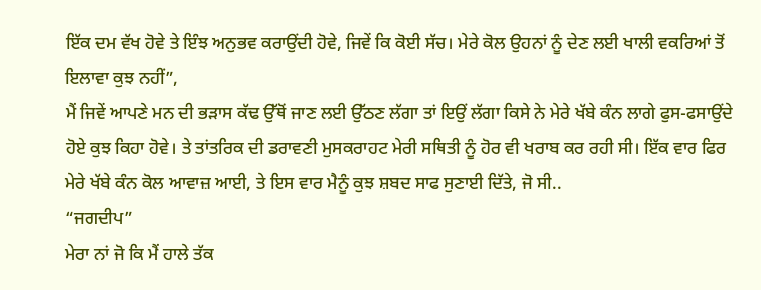ਇੱਕ ਦਮ ਵੱਖ ਹੋਵੇ ਤੇ ਇੰਝ ਅਨੁਭਵ ਕਰਾਉਂਦੀ ਹੋਵੇ, ਜਿਵੇਂ ਕਿ ਕੋਈ ਸੱਚ। ਮੇਰੇ ਕੋਲ ਉਹਨਾਂ ਨੂੰ ਦੇਣ ਲਈ ਖਾਲੀ ਵਕਰਿਆਂ ਤੋਂ ਇਲਾਵਾ ਕੁਝ ਨਹੀਂ”,
ਮੈਂ ਜਿਵੇਂ ਆਪਣੇ ਮਨ ਦੀ ਭੜਾਸ ਕੱਢ ਉੱਥੋਂ ਜਾਣ ਲਈ ਉੱਠਣ ਲੱਗਾ ਤਾਂ ਇਉਂ ਲੱਗਾ ਕਿਸੇ ਨੇ ਮੇਰੇ ਖੱਬੇ ਕੰਨ ਲਾਗੇ ਫੁਸ-ਫਸਾਉਂਦੇ ਹੋਏ ਕੁਝ ਕਿਹਾ ਹੋਵੇ। ਤੇ ਤਾਂਤਰਿਕ ਦੀ ਡਰਾਵਣੀ ਮੁਸਕਰਾਹਟ ਮੇਰੀ ਸਥਿਤੀ ਨੂੰ ਹੋਰ ਵੀ ਖਰਾਬ ਕਰ ਰਹੀ ਸੀ। ਇੱਕ ਵਾਰ ਫਿਰ ਮੇਰੇ ਖੱਬੇ ਕੰਨ ਕੋਲ ਆਵਾਜ਼ ਆਈ, ਤੇ ਇਸ ਵਾਰ ਮੈਨੂੰ ਕੁਝ ਸ਼ਬਦ ਸਾਫ ਸੁਣਾਈ ਦਿੱਤੇ, ਜੋ ਸੀ..
“ਜਗਦੀਪ”
ਮੇਰਾ ਨਾਂ ਜੋ ਕਿ ਮੈਂ ਹਾਲੇ ਤੱਕ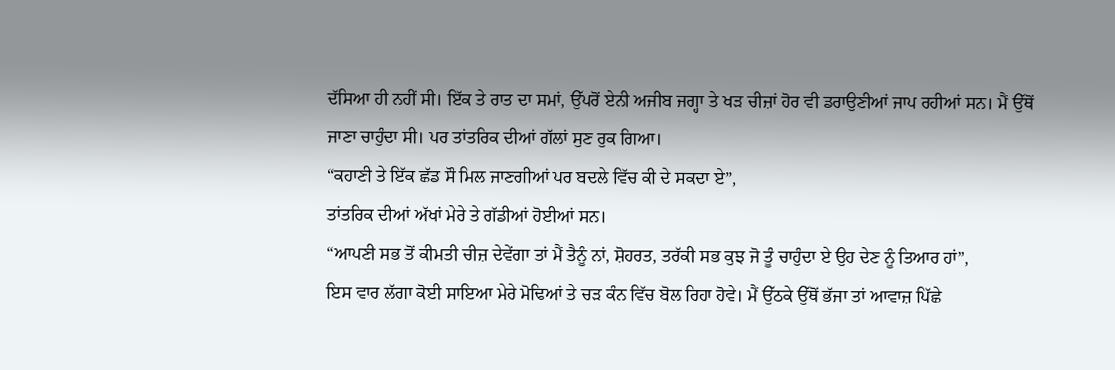ਦੱਸਿਆ ਹੀ ਨਹੀਂ ਸੀ। ਇੱਕ ਤੇ ਰਾਤ ਦਾ ਸਮਾਂ, ਉੱਪਰੋਂ ਏਨੀ ਅਜੀਬ ਜਗ੍ਹਾ ਤੇ ਖੜ ਚੀਜ਼ਾਂ ਹੋਰ ਵੀ ਡਰਾਉਣੀਆਂ ਜਾਪ ਰਹੀਆਂ ਸਨ। ਮੈਂ ਉੱਥੋਂ ਜਾਣਾ ਚਾਹੁੰਦਾ ਸੀ। ਪਰ ਤਾਂਤਰਿਕ ਦੀਆਂ ਗੱਲਾਂ ਸੁਣ ਰੁਕ ਗਿਆ।
“ਕਹਾਣੀ ਤੇ ਇੱਕ ਛੱਡ ਸੌ ਮਿਲ ਜਾਣਗੀਆਂ ਪਰ ਬਦਲੇ ਵਿੱਚ ਕੀ ਦੇ ਸਕਦਾ ਏ”,
ਤਾਂਤਰਿਕ ਦੀਆਂ ਅੱਖਾਂ ਮੇਰੇ ਤੇ ਗੱਡੀਆਂ ਹੋਈਆਂ ਸਨ।
“ਆਪਣੀ ਸਭ ਤੋਂ ਕੀਮਤੀ ਚੀਜ਼ ਦੇਵੇਂਗਾ ਤਾਂ ਮੈਂ ਤੈਨੂੰ ਨਾਂ, ਸ਼ੋਹਰਤ, ਤਰੱਕੀ ਸਭ ਕੁਝ ਜੋ ਤੂੰ ਚਾਹੁੰਦਾ ਏ ਉਹ ਦੇਣ ਨੂੰ ਤਿਆਰ ਹਾਂ”,
ਇਸ ਵਾਰ ਲੱਗਾ ਕੋਈ ਸਾਇਆ ਮੇਰੇ ਮੋਢਿਆਂ ਤੇ ਚੜ ਕੰਨ ਵਿੱਚ ਬੋਲ ਰਿਹਾ ਹੋਵੇ। ਮੈਂ ਉੱਠਕੇ ਉੱਥੋਂ ਭੱਜਾ ਤਾਂ ਆਵਾਜ਼ ਪਿੱਛੇ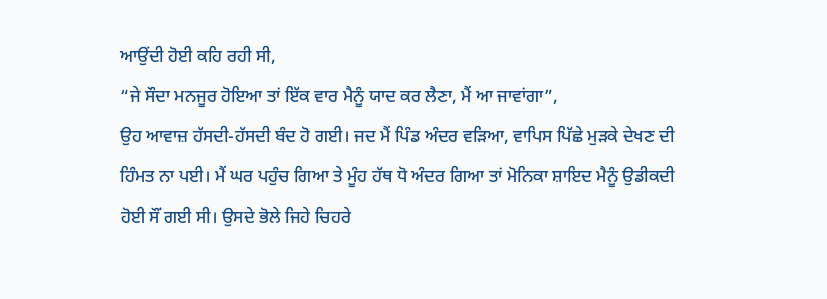ਆਉਂਦੀ ਹੋਈ ਕਹਿ ਰਹੀ ਸੀ,
“ਜੇ ਸੌਦਾ ਮਨਜੂਰ ਹੋਇਆ ਤਾਂ ਇੱਕ ਵਾਰ ਮੈਨੂੰ ਯਾਦ ਕਰ ਲੈਣਾ, ਮੈਂ ਆ ਜਾਵਾਂਗਾ”,
ਉਹ ਆਵਾਜ਼ ਹੱਸਦੀ-ਹੱਸਦੀ ਬੰਦ ਹੋ ਗਈ। ਜਦ ਮੈਂ ਪਿੰਡ ਅੰਦਰ ਵੜਿਆ, ਵਾਪਿਸ ਪਿੱਛੇ ਮੁੜਕੇ ਦੇਖਣ ਦੀ ਹਿੰਮਤ ਨਾ ਪਈ। ਮੈਂ ਘਰ ਪਹੁੰਚ ਗਿਆ ਤੇ ਮੂੰਹ ਹੱਥ ਧੋ ਅੰਦਰ ਗਿਆ ਤਾਂ ਮੋਨਿਕਾ ਸ਼ਾਇਦ ਮੈਨੂੰ ਉਡੀਕਦੀ ਹੋਈ ਸੌਂ ਗਈ ਸੀ। ਉਸਦੇ ਭੋਲੇ ਜਿਹੇ ਚਿਹਰੇ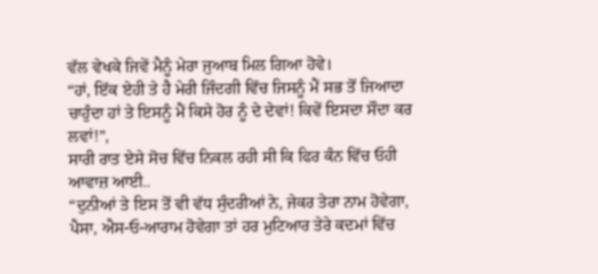ਵੱਲ ਵੇਖਕੇ ਜਿਵੇਂ ਮੈਨੂੰ ਮੇਰਾ ਜੁਆਬ ਮਿਲ ਗਿਆ ਹੋਵੇ।
“ਹਾਂ, ਇੱਕ ਏਹੀ ਤੇ ਹੈ ਮੇਰੀ ਜਿੰਦਗੀ ਵਿੱਚ ਜਿਸਨੂੰ ਮੈਂ ਸਭ ਤੋਂ ਜਿਆਦਾ ਚਾਹੁੰਦਾ ਹਾਂ ਤੇ ਇਸਨੂੰ ਮੈਂ ਕਿਸੇ ਹੋਰ ਨੂੰ ਦੇ ਦੇਵਾਂ! ਕਿਵੇਂ ਇਸਦਾ ਸੌਦਾ ਕਰ ਲਵਾਂ!”,
ਸਾਰੀ ਰਾਤ ਏਸੇ ਸੋਚ ਵਿੱਚ ਨਿਕਲ ਰਹੀ ਸੀ ਕਿ ਫਿਰ ਕੰਨ ਵਿੱਚ ਓਹੀ ਆਵਾਜ਼ ਆਈ..
“ਦੁਨੀਆਂ ਤੇ ਇਸ ਤੋਂ ਵੀ ਵੱਧ ਸੁੰਦਰੀਆਂ ਨੇ, ਜੇਕਰ ਤੇਰਾ ਨਾਮ ਹੋਵੇਗਾ, ਪੈਸਾ, ਐਸ-ਓ-ਆਰਾਮ ਹੋਵੇਗਾ ਤਾਂ ਹਰ ਮੁਟਿਆਰ ਤੇਰੇ ਕਦਮਾਂ ਵਿੱਚ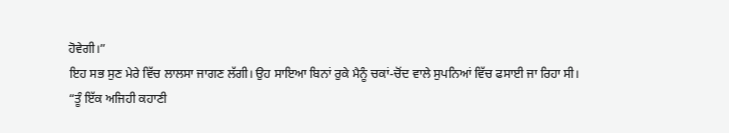ਹੋਵੇਗੀ।”
ਇਹ ਸਭ ਸੁਣ ਮੇਰੇ ਵਿੱਚ ਲਾਲਸਾ ਜਾਗਣ ਲੱਗੀ। ਉਹ ਸਾਇਆ ਬਿਨਾਂ ਰੁਕੇ ਮੈਨੂੰ ਚਕਾਂ-ਚੋਂਦ ਵਾਲੇ ਸੁਪਨਿਆਂ ਵਿੱਚ ਫਸਾਈ ਜਾ ਰਿਹਾ ਸੀ।
“ਤੂੰ ਇੱਕ ਅਜਿਹੀ ਕਹਾਣੀ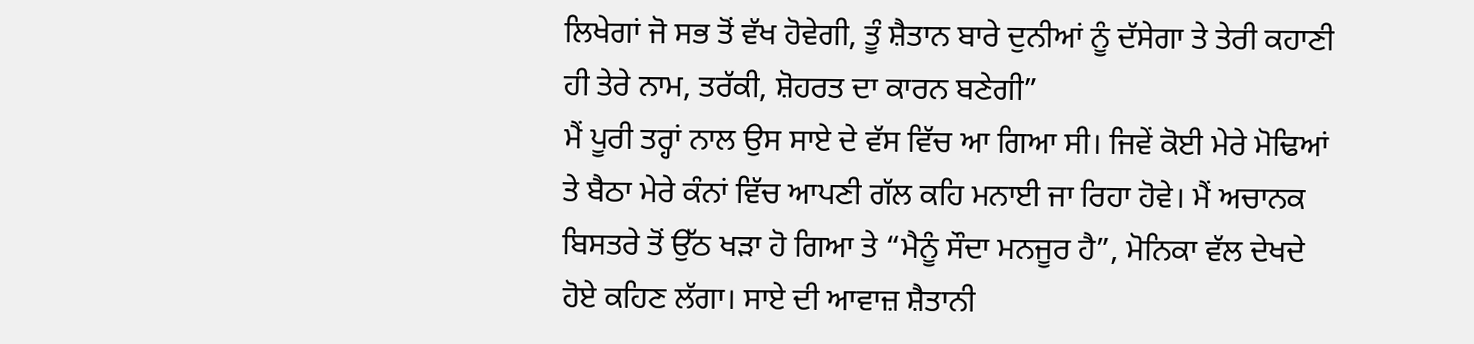ਲਿਖੇਗਾਂ ਜੋ ਸਭ ਤੋਂ ਵੱਖ ਹੋਵੇਗੀ, ਤੂੰ ਸ਼ੈਤਾਨ ਬਾਰੇ ਦੁਨੀਆਂ ਨੂੰ ਦੱਸੇਗਾ ਤੇ ਤੇਰੀ ਕਹਾਣੀ ਹੀ ਤੇਰੇ ਨਾਮ, ਤਰੱਕੀ, ਸ਼ੋਹਰਤ ਦਾ ਕਾਰਨ ਬਣੇਗੀ”
ਮੈਂ ਪੂਰੀ ਤਰ੍ਹਾਂ ਨਾਲ ਉਸ ਸਾਏ ਦੇ ਵੱਸ ਵਿੱਚ ਆ ਗਿਆ ਸੀ। ਜਿਵੇਂ ਕੋਈ ਮੇਰੇ ਮੋਢਿਆਂ ਤੇ ਬੈਠਾ ਮੇਰੇ ਕੰਨਾਂ ਵਿੱਚ ਆਪਣੀ ਗੱਲ ਕਹਿ ਮਨਾਈ ਜਾ ਰਿਹਾ ਹੋਵੇ। ਮੈਂ ਅਚਾਨਕ ਬਿਸਤਰੇ ਤੋਂ ਉੱਠ ਖੜਾ ਹੋ ਗਿਆ ਤੇ “ਮੈਨੂੰ ਸੌਦਾ ਮਨਜੂਰ ਹੈ”, ਮੋਨਿਕਾ ਵੱਲ ਦੇਖਦੇ ਹੋਏ ਕਹਿਣ ਲੱਗਾ। ਸਾਏ ਦੀ ਆਵਾਜ਼ ਸ਼ੈਤਾਨੀ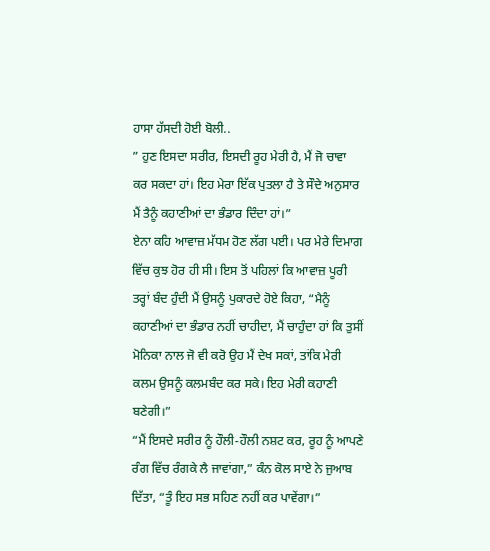ਹਾਸਾ ਹੱਸਦੀ ਹੋਈ ਬੋਲੀ..
” ਹੁਣ ਇਸਦਾ ਸਰੀਰ, ਇਸਦੀ ਰੂਹ ਮੇਰੀ ਹੈ, ਮੈਂ ਜੋ ਚਾਵਾ ਕਰ ਸਕਦਾ ਹਾਂ। ਇਹ ਮੇਰਾ ਇੱਕ ਪੁਤਲਾ ਹੈ ਤੇ ਸੌਦੇ ਅਨੁਸਾਰ ਮੈਂ ਤੈਨੂੰ ਕਹਾਣੀਆਂ ਦਾ ਭੰਡਾਰ ਦਿੰਦਾ ਹਾਂ।”
ਏਨਾ ਕਹਿ ਆਵਾਜ਼ ਮੱਧਮ ਹੋਣ ਲੱਗ ਪਈ। ਪਰ ਮੇਰੇ ਦਿਮਾਗ ਵਿੱਚ ਕੁਝ ਹੋਰ ਹੀ ਸੀ। ਇਸ ਤੋਂ ਪਹਿਲਾਂ ਕਿ ਆਵਾਜ਼ ਪੂਰੀ ਤਰ੍ਹਾਂ ਬੰਦ ਹੁੰਦੀ ਮੈਂ ਉਸਨੂੰ ਪੁਕਾਰਦੇ ਹੋਏ ਕਿਹਾ, “ਮੈਨੂੰ ਕਹਾਣੀਆਂ ਦਾ ਭੰਡਾਰ ਨਹੀਂ ਚਾਹੀਦਾ, ਮੈਂ ਚਾਹੁੰਦਾ ਹਾਂ ਕਿ ਤੁਸੀਂ ਮੋਨਿਕਾ ਨਾਲ ਜੋ ਵੀ ਕਰੋ ਉਹ ਮੈਂ ਦੇਖ ਸਕਾਂ, ਤਾਂਕਿ ਮੇਰੀ ਕਲਮ ਉਸਨੂੰ ਕਲਮਬੰਦ ਕਰ ਸਕੇ। ਇਹ ਮੇਰੀ ਕਹਾਣੀ ਬਣੇਗੀ।”
“ਮੈਂ ਇਸਦੇ ਸਰੀਰ ਨੂੰ ਹੌਲੀ-ਹੌਲੀ ਨਸ਼ਟ ਕਰ, ਰੂਹ ਨੂੰ ਆਪਣੇ ਰੰਗ ਵਿੱਚ ਰੰਗਕੇ ਲੈ ਜਾਵਾਂਗਾ,” ਕੰਨ ਕੋਲ ਸਾਏ ਨੇ ਜੁਆਬ ਦਿੱਤਾ, “ਤੂੰ ਇਹ ਸਭ ਸਹਿਣ ਨਹੀਂ ਕਰ ਪਾਵੇਂਗਾ।”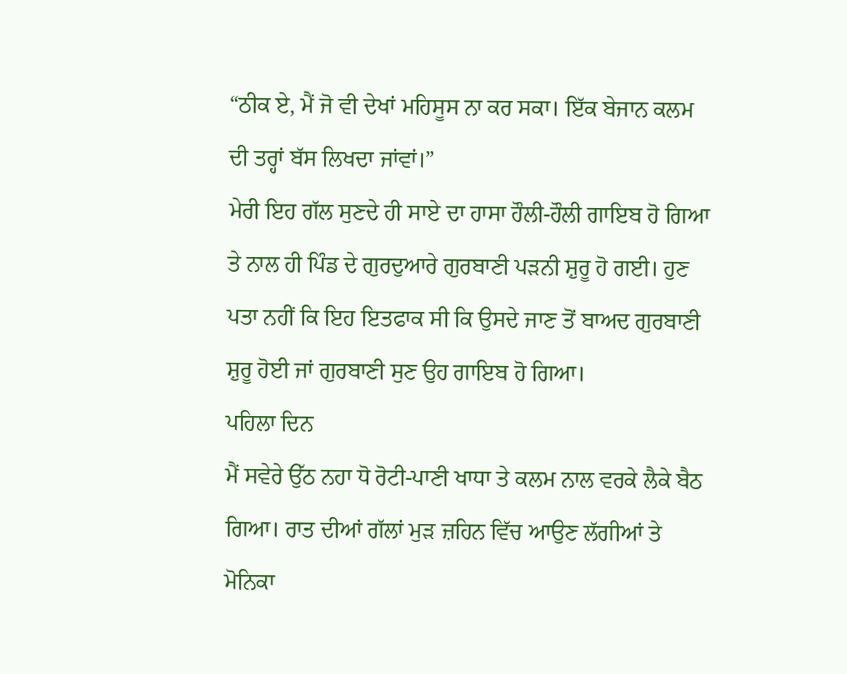“ਠੀਕ ਏ, ਮੈਂ ਜੋ ਵੀ ਦੇਖਾਂ ਮਹਿਸੂਸ ਨਾ ਕਰ ਸਕਾ। ਇੱਕ ਬੇਜਾਨ ਕਲਮ ਦੀ ਤਰ੍ਹਾਂ ਬੱਸ ਲਿਖਦਾ ਜਾਂਵਾਂ।”
ਮੇਰੀ ਇਹ ਗੱਲ ਸੁਣਦੇ ਹੀ ਸਾਏ ਦਾ ਹਾਸਾ ਹੌਲੀ-ਹੌਲੀ ਗਾਇਬ ਹੋ ਗਿਆ ਤੇ ਨਾਲ ਹੀ ਪਿੰਡ ਦੇ ਗੁਰਦੁਆਰੇ ਗੁਰਬਾਣੀ ਪੜਨੀ ਸ਼ੁਰੂ ਹੋ ਗਈ। ਹੁਣ ਪਤਾ ਨਹੀਂ ਕਿ ਇਹ ਇਤਫਾਕ ਸੀ ਕਿ ਉਸਦੇ ਜਾਣ ਤੋਂ ਬਾਅਦ ਗੁਰਬਾਣੀ ਸ਼ੁਰੂ ਹੋਈ ਜਾਂ ਗੁਰਬਾਣੀ ਸੁਣ ਉਹ ਗਾਇਬ ਹੋ ਗਿਆ।
ਪਹਿਲਾ ਦਿਨ
ਮੈਂ ਸਵੇਰੇ ਉੱਠ ਨਹਾ ਧੋ ਰੋਟੀ-ਪਾਣੀ ਖਾਧਾ ਤੇ ਕਲਮ ਨਾਲ ਵਰਕੇ ਲੈਕੇ ਬੈਠ ਗਿਆ। ਰਾਤ ਦੀਆਂ ਗੱਲਾਂ ਮੁੜ ਜ਼ਹਿਨ ਵਿੱਚ ਆਉਣ ਲੱਗੀਆਂ ਤੇ ਮੋਨਿਕਾ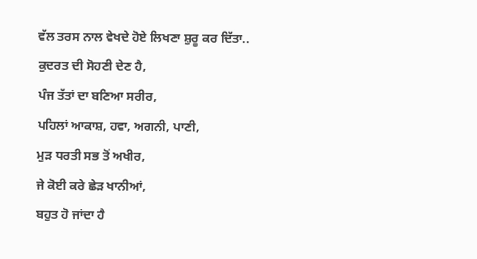ਵੱਲ ਤਰਸ ਨਾਲ ਵੇਖਦੇ ਹੋਏ ਲਿਖਣਾ ਸ਼ੁਰੂ ਕਰ ਦਿੱਤਾ..
ਕੁਦਰਤ ਦੀ ਸੋਹਣੀ ਦੇਣ ਹੈ,
ਪੰਜ ਤੱਤਾਂ ਦਾ ਬਣਿਆ ਸਰੀਰ,
ਪਹਿਲਾਂ ਆਕਾਸ਼, ਹਵਾ, ਅਗਨੀ, ਪਾਣੀ,
ਮੁੜ ਧਰਤੀ ਸਭ ਤੋਂ ਅਖੀਰ,
ਜੇ ਕੋਈ ਕਰੇ ਛੇੜ ਖਾਨੀਆਂ,
ਬਹੁਤ ਹੋ ਜਾਂਦਾ ਹੈ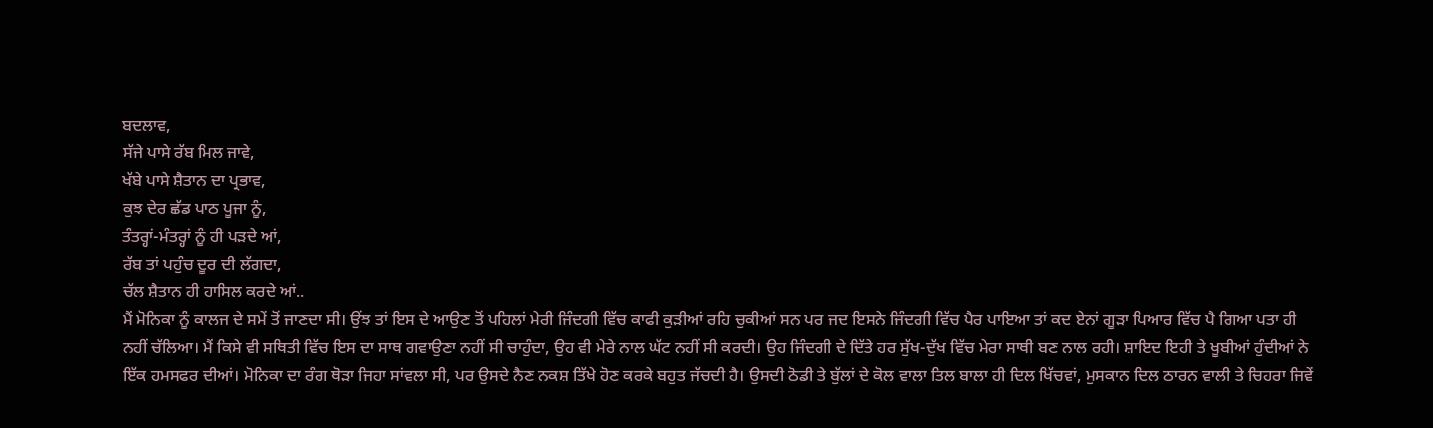ਬਦਲਾਵ,
ਸੱਜੇ ਪਾਸੇ ਰੱਬ ਮਿਲ ਜਾਵੇ,
ਖੱਬੇ ਪਾਸੇ ਸ਼ੈਤਾਨ ਦਾ ਪ੍ਰਭਾਵ,
ਕੁਝ ਦੇਰ ਛੱਡ ਪਾਠ ਪੂਜਾ ਨੂੰ,
ਤੰਤਰ੍ਹਾਂ-ਮੰਤਰ੍ਹਾਂ ਨੂੰ ਹੀ ਪੜਦੇ ਆਂ,
ਰੱਬ ਤਾਂ ਪਹੁੰਚ ਦੂਰ ਦੀ ਲੱਗਦਾ,
ਚੱਲ ਸ਼ੈਤਾਨ ਹੀ ਹਾਸਿਲ ਕਰਦੇ ਆਂ..
ਮੈਂ ਮੋਨਿਕਾ ਨੂੰ ਕਾਲਜ ਦੇ ਸਮੇਂ ਤੋਂ ਜਾਣਦਾ ਸੀ। ਉਂਝ ਤਾਂ ਇਸ ਦੇ ਆਉਣ ਤੋਂ ਪਹਿਲਾਂ ਮੇਰੀ ਜਿੰਦਗੀ ਵਿੱਚ ਕਾਫੀ ਕੁੜੀਆਂ ਰਹਿ ਚੁਕੀਆਂ ਸਨ ਪਰ ਜਦ ਇਸਨੇ ਜਿੰਦਗੀ ਵਿੱਚ ਪੈਰ ਪਾਇਆ ਤਾਂ ਕਦ ਏਨਾਂ ਗੂੜਾ ਪਿਆਰ ਵਿੱਚ ਪੈ ਗਿਆ ਪਤਾ ਹੀ ਨਹੀਂ ਚੱਲਿਆ। ਮੈਂ ਕਿਸੇ ਵੀ ਸਥਿਤੀ ਵਿੱਚ ਇਸ ਦਾ ਸਾਥ ਗਵਾਉਣਾ ਨਹੀਂ ਸੀ ਚਾਹੁੰਦਾ, ਉਹ ਵੀ ਮੇਰੇ ਨਾਲ ਘੱਟ ਨਹੀਂ ਸੀ ਕਰਦੀ। ਉਹ ਜਿੰਦਗੀ ਦੇ ਦਿੱਤੇ ਹਰ ਸੁੱਖ-ਦੁੱਖ ਵਿੱਚ ਮੇਰਾ ਸਾਥੀ ਬਣ ਨਾਲ ਰਹੀ। ਸ਼ਾਇਦ ਇਹੀ ਤੇ ਖੂਬੀਆਂ ਹੁੰਦੀਆਂ ਨੇ ਇੱਕ ਹਮਸਫਰ ਦੀਆਂ। ਮੋਨਿਕਾ ਦਾ ਰੰਗ ਥੋੜਾ ਜਿਹਾ ਸਾਂਵਲਾ ਸੀ, ਪਰ ਉਸਦੇ ਨੈਣ ਨਕਸ਼ ਤਿੱਖੇ ਹੋਣ ਕਰਕੇ ਬਹੁਤ ਜੱਚਦੀ ਹੈ। ਉਸਦੀ ਠੋਡੀ ਤੇ ਬੁੱਲਾਂ ਦੇ ਕੋਲ ਵਾਲਾ ਤਿਲ ਬਾਲਾ ਹੀ ਦਿਲ ਖਿੱਚਵਾਂ, ਮੁਸਕਾਨ ਦਿਲ ਠਾਰਨ ਵਾਲੀ ਤੇ ਚਿਹਰਾ ਜਿਵੇਂ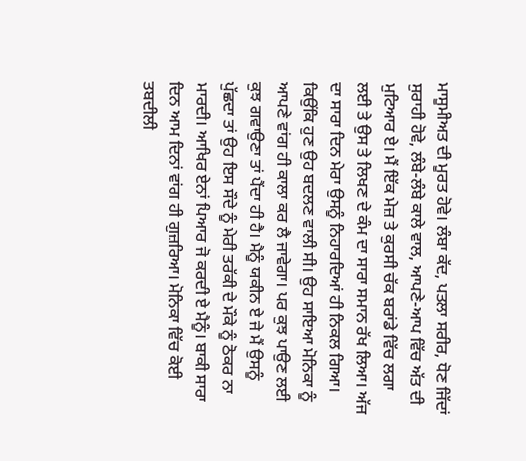ਮਾਸੂਮੀਅਤ ਦੀ ਮੂਰਤ ਹੋਵੇ। ਲੰਬਾ ਕੱਦ, ਪਤਲਾ ਸਰੀਰ, ਧੋਣ ਜਿੱਦਾਂ ਸੁਰਾਹੀ ਹੋਵੇ, ਲੰਬੇ-ਲੰਬੇ ਕਾਲੇ ਵਾਲ, ਆਪਣੇ-ਆਪ ਵਿੱਚ ਅੱਤ ਦੀ ਮੁਟਿਆਰ ਏ। ਮੈਂ ਇੱਕ ਮੇਜ਼ ਤੇ ਕੁਰਸੀ ਚੱਕ ਬਰਾਂਡੇ ਵਿੱਚ ਲਗਾ ਲਈ ਤੇ ਉਸ ਤੇ ਲਿਖਣ ਦੇ ਕੰਮ ਦਾ ਸਾਰਾ ਸਮਾਨ ਰੱਖ ਲਿਆ। ਅੱਜ ਦਾ ਸਾਰਾ ਦਿਨ ਮੇਰਾ ਉਸਨੂੰ ਨਿਹਾਰਦਿਆਂ ਹੀ ਨਿਕਲ ਗਿਆ। ਕਿਉਂਕਿ ਹੁਣ ਉਹ ਬਦਲਣ ਵਾਲੀ ਸੀ। ਉਹ ਸਾਇਆ ਮੋਨਿਕਾ ਨੂੰ ਆਪਣੇ ਵਾਂਗ ਹੀ ਕਾਲਾ ਕਰ ਲੈ ਜਾਵੇਗਾ। ਪਰ ਕੁਝ ਪਾਉਣ ਲਈ ਕੁਝ ਗਵਾਉਣਾ ਤਾਂ ਪੈਂਦਾ ਹੀ ਹੈ। ਮੈਨੂੰ ਯਕੀਨ ਏ ਜੇ ਮੈਂ ਉਸਨੂੰ ਪੁੱਛਦਾ ਤਾਂ ਉਹ ਇਸ ਸੌਦੇ ਨੂੰ ਮੇਰੀ ਤਰੱਕੀ ਦੇ ਮੌਕੇ ਨੂੰ ਠੋਕਰ ਨਾ ਮਾਰਦੀ। ਆਖਿਰ ਏਨਾਂ ਪਿਆਰ ਜੋ ਕਰਦੀ ਏ ਮੈਨੂੰ। ਬਾਕੀ ਸਾਰਾ ਦਿਨ ਆਮ ਦਿਨਾਂ ਵਾਂਗ ਹੀ ਗੁਜ਼ਰਿਆ। ਮੋਨਿਕਾ ਵਿੱਚ ਕੋਈ ਤਬਦੀਲੀ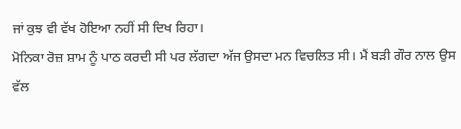ਜਾਂ ਕੁਝ ਵੀ ਵੱਖ ਹੋਇਆ ਨਹੀਂ ਸੀ ਦਿਖ ਰਿਹਾ।
ਮੋਨਿਕਾ ਰੋਜ਼ ਸ਼ਾਮ ਨੂੰ ਪਾਠ ਕਰਦੀ ਸੀ ਪਰ ਲੱਗਦਾ ਅੱਜ ਉਸਦਾ ਮਨ ਵਿਚਲਿਤ ਸੀ। ਮੈਂ ਬੜੀ ਗੌਰ ਨਾਲ ਉਸ ਵੱਲ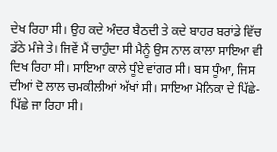ਦੇਖ ਰਿਹਾ ਸੀ। ਉਹ ਕਦੇ ਅੰਦਰ ਬੈਠਦੀ ਤੇ ਕਦੇ ਬਾਹਰ ਬਰਾਂਡੇ ਵਿੱਚ ਡੱਠੇ ਮੰਜੇ ਤੇ। ਜਿਵੇਂ ਮੈਂ ਚਾਹੁੰਦਾ ਸੀ ਮੈਨੂੰ ਉਸ ਨਾਲ ਕਾਲਾ ਸਾਇਆ ਵੀ ਦਿਖ ਰਿਹਾ ਸੀ। ਸਾਇਆ ਕਾਲੇ ਧੂੰਏ ਵਾਂਗਰ ਸੀ। ਬਸ ਧੂੰਆ, ਜਿਸ ਦੀਆਂ ਦੋ ਲਾਲ ਚਮਕੀਲੀਆਂ ਅੱਖਾਂ ਸੀ। ਸਾਇਆ ਮੋਨਿਕਾ ਦੇ ਪਿੱਛੇ-ਪਿੱਛੇ ਜਾ ਰਿਹਾ ਸੀ।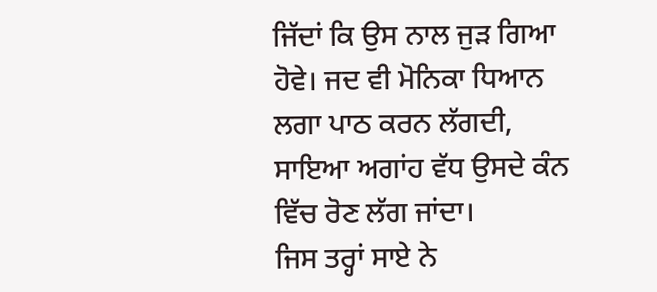ਜਿੱਦਾਂ ਕਿ ਉਸ ਨਾਲ ਜੁੜ ਗਿਆ ਹੋਵੇ। ਜਦ ਵੀ ਮੋਨਿਕਾ ਧਿਆਨ ਲਗਾ ਪਾਠ ਕਰਨ ਲੱਗਦੀ, ਸਾਇਆ ਅਗਾਂਹ ਵੱਧ ਉਸਦੇ ਕੰਨ ਵਿੱਚ ਰੋਣ ਲੱਗ ਜਾਂਦਾ।
ਜਿਸ ਤਰ੍ਹਾਂ ਸਾਏ ਨੇ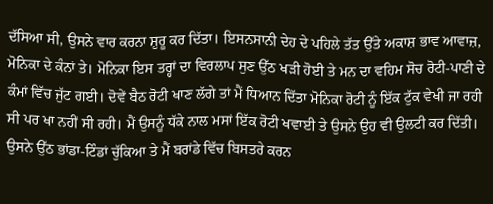ਦੱਸਿਆ ਸੀ, ਉਸਨੇ ਵਾਰ ਕਰਨਾ ਸ਼ੁਰੂ ਕਰ ਦਿੱਤਾ। ਇਸਨਸਾਨੀ ਦੇਹ ਦੇ ਪਹਿਲੇ ਤੱਤ ਉੱਤੇ ਅਕਾਸ਼ ਭਾਵ ਆਵਾਜ਼, ਮੋਨਿਕਾ ਦੇ ਕੰਨਾਂ ਤੇ। ਮੋਨਿਕਾ ਇਸ ਤਰ੍ਹਾਂ ਦਾ ਵਿਰਲਾਪ ਸੁਣ ਉੱਠ ਖੜੀ ਹੋਈ ਤੇ ਮਨ ਦਾ ਵਹਿਮ ਸੋਚ ਰੋਟੀ-ਪਾਣੀ ਦੇ ਕੰਮਾਂ ਵਿੱਚ ਜੁੱਟ ਗਈ। ਦੋਵੇਂ ਬੈਠ ਰੋਟੀ ਖਾਣ ਲੱਗੇ ਤਾਂ ਮੈਂ ਧਿਆਨ ਦਿੱਤਾ ਮੋਨਿਕਾ ਰੋਟੀ ਨੂੰ ਇੱਕ ਟੁੱਕ ਵੇਖੀ ਜਾ ਰਹੀ ਸੀ ਪਰ ਖਾ ਨਹੀਂ ਸੀ ਰਹੀ। ਮੈਂ ਉਸਨੂੰ ਧੱਕੇ ਨਾਲ ਮਸਾਂ ਇੱਕ ਰੋਟੀ ਖਵਾਈ ਤੇ ਉਸਨੇ ਉਹ ਵੀ ਉਲਟੀ ਕਰ ਦਿੱਤੀ। ਉਸਨੇ ਉੱਠ ਭਾਂਡਾ-ਟਿੰਡਾਂ ਚੁੱਕਿਆ ਤੇ ਮੈਂ ਬਰਾਂਡੇ ਵਿੱਚ ਬਿਸਤਰੇ ਕਰਨ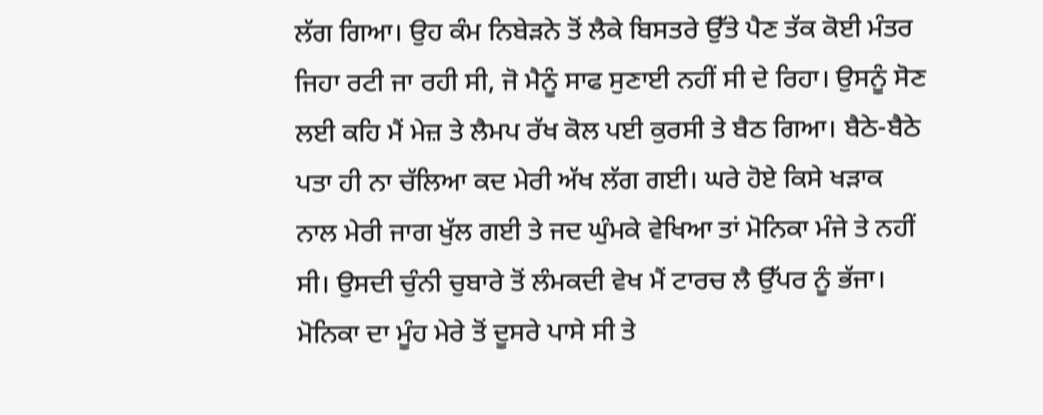ਲੱਗ ਗਿਆ। ਉਹ ਕੰਮ ਨਿਬੇੜਨੇ ਤੋਂ ਲੈਕੇ ਬਿਸਤਰੇ ਉੱਤੇ ਪੈਣ ਤੱਕ ਕੋਈ ਮੰਤਰ ਜਿਹਾ ਰਟੀ ਜਾ ਰਹੀ ਸੀ, ਜੋ ਮੈਨੂੰ ਸਾਫ ਸੁਣਾਈ ਨਹੀਂ ਸੀ ਦੇ ਰਿਹਾ। ਉਸਨੂੰ ਸੋਣ ਲਈ ਕਹਿ ਮੈਂ ਮੇਜ਼ ਤੇ ਲੈਮਪ ਰੱਖ ਕੋਲ ਪਈ ਕੁਰਸੀ ਤੇ ਬੈਠ ਗਿਆ। ਬੈਠੇ-ਬੈਠੇ ਪਤਾ ਹੀ ਨਾ ਚੱਲਿਆ ਕਦ ਮੇਰੀ ਅੱਖ ਲੱਗ ਗਈ। ਘਰੇ ਹੋਏ ਕਿਸੇ ਖੜਾਕ ਨਾਲ ਮੇਰੀ ਜਾਗ ਖੁੱਲ ਗਈ ਤੇ ਜਦ ਘੁੰਮਕੇ ਵੇਖਿਆ ਤਾਂ ਮੋਨਿਕਾ ਮੰਜੇ ਤੇ ਨਹੀਂ ਸੀ। ਉਸਦੀ ਚੁੰਨੀ ਚੁਬਾਰੇ ਤੋਂ ਲੰਮਕਦੀ ਵੇਖ ਮੈਂ ਟਾਰਚ ਲੈ ਉੱਪਰ ਨੂੰ ਭੱਜਾ। ਮੋਨਿਕਾ ਦਾ ਮੂੰਹ ਮੇਰੇ ਤੋਂ ਦੂਸਰੇ ਪਾਸੇ ਸੀ ਤੇ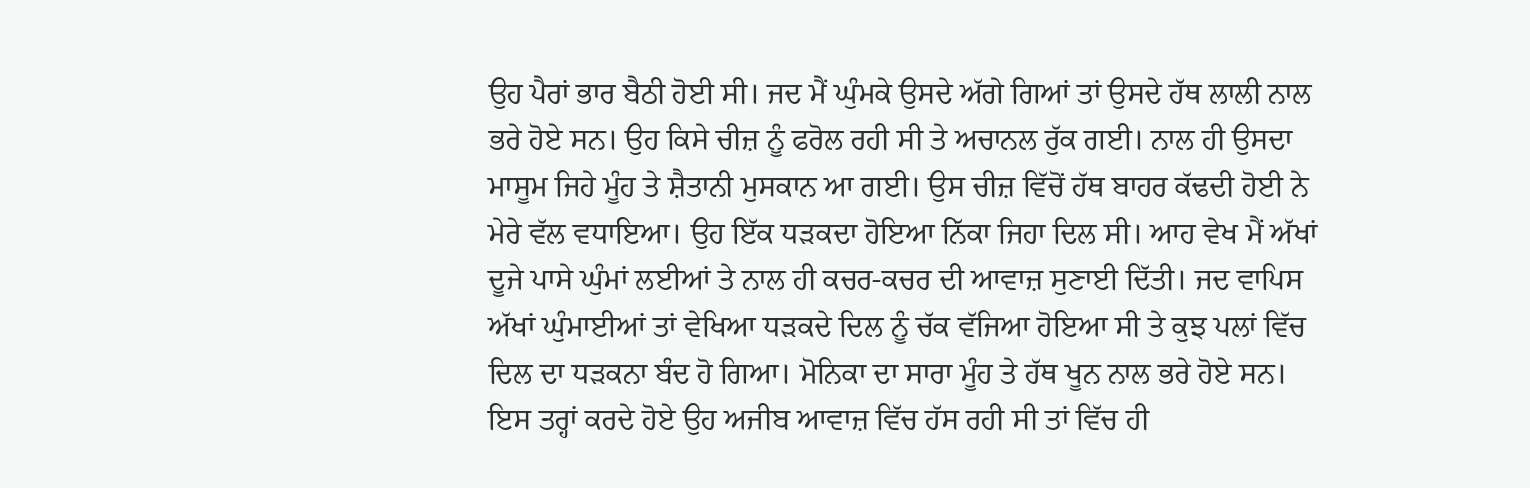ਉਹ ਪੈਰਾਂ ਭਾਰ ਬੈਠੀ ਹੋਈ ਸੀ। ਜਦ ਮੈਂ ਘੁੰਮਕੇ ਉਸਦੇ ਅੱਗੇ ਗਿਆਂ ਤਾਂ ਉਸਦੇ ਹੱਥ ਲਾਲੀ ਨਾਲ ਭਰੇ ਹੋਏ ਸਨ। ਉਹ ਕਿਸੇ ਚੀਜ਼ ਨੂੰ ਫਰੋਲ ਰਹੀ ਸੀ ਤੇ ਅਚਾਨਲ ਰੁੱਕ ਗਈ। ਨਾਲ ਹੀ ਉਸਦਾ ਮਾਸੂਮ ਜਿਹੇ ਮੂੰਹ ਤੇ ਸ਼ੈਤਾਨੀ ਮੁਸਕਾਨ ਆ ਗਈ। ਉਸ ਚੀਜ਼ ਵਿੱਚੋਂ ਹੱਥ ਬਾਹਰ ਕੱਢਦੀ ਹੋਈ ਨੇ ਮੇਰੇ ਵੱਲ ਵਧਾਇਆ। ਉਹ ਇੱਕ ਧੜਕਦਾ ਹੋਇਆ ਨਿੱਕਾ ਜਿਹਾ ਦਿਲ ਸੀ। ਆਹ ਵੇਖ ਮੈਂ ਅੱਖਾਂ ਦੂਜੇ ਪਾਸੇ ਘੁੰਮਾਂ ਲਈਆਂ ਤੇ ਨਾਲ ਹੀ ਕਚਰ-ਕਚਰ ਦੀ ਆਵਾਜ਼ ਸੁਣਾਈ ਦਿੱਤੀ। ਜਦ ਵਾਪਿਸ ਅੱਖਾਂ ਘੁੰਮਾਈਆਂ ਤਾਂ ਵੇਖਿਆ ਧੜਕਦੇ ਦਿਲ ਨੂੰ ਚੱਕ ਵੱਜਿਆ ਹੋਇਆ ਸੀ ਤੇ ਕੁਝ ਪਲਾਂ ਵਿੱਚ ਦਿਲ ਦਾ ਧੜਕਨਾ ਬੰਦ ਹੋ ਗਿਆ। ਮੋਨਿਕਾ ਦਾ ਸਾਰਾ ਮੂੰਹ ਤੇ ਹੱਥ ਖੂਨ ਨਾਲ ਭਰੇ ਹੋਏ ਸਨ। ਇਸ ਤਰ੍ਹਾਂ ਕਰਦੇ ਹੋਏ ਉਹ ਅਜੀਬ ਆਵਾਜ਼ ਵਿੱਚ ਹੱਸ ਰਹੀ ਸੀ ਤਾਂ ਵਿੱਚ ਹੀ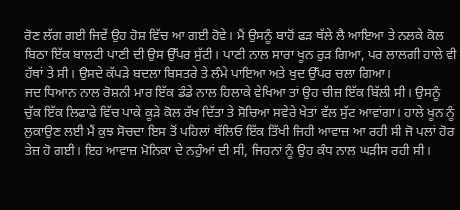ਰੋਣ ਲੱਗ ਗਈ ਜਿਵੇਂ ਉਹ ਹੋਸ਼ ਵਿੱਚ ਆ ਗਈ ਹੋਵੇ। ਮੈਂ ਉਸਨੂੰ ਬਾਹੋਂ ਫੜ ਥੱਲੇ ਲੈ ਆਇਆ ਤੇ ਨਲਕੇ ਕੋਲ ਬਿਠਾ ਇੱਕ ਬਾਲਟੀ ਪਾਣੀ ਦੀ ਉਸ ਉੱਪਰ ਸੁੱਟੀ। ਪਾਣੀ ਨਾਲ ਸਾਰਾ ਖੂਨ ਰੁੜ ਗਿਆ, ਪਰ ਲਾਲਗੀ ਹਾਲੇ ਵੀ ਹੱਥਾਂ ਤੇ ਸੀ। ਉਸਦੇ ਕੱਪੜੇ ਬਦਲਾ ਬਿਸਤਰੇ ਤੇ ਲੰਮੇ ਪਾਇਆ ਅਤੇ ਖੁਦ ਉੱਪਰ ਚਲਾ ਗਿਆ।
ਜਦ ਧਿਆਨ ਨਾਲ ਰੋਸ਼ਨੀ ਮਾਰ ਇੱਕ ਡੰਡੇ ਨਾਲ ਹਿਲਾਕੇ ਵੇਖਿਆ ਤਾਂ ਉਹ ਚੀਜ਼ ਇੱਕ ਬਿੱਲੀ ਸੀ। ਉਸਨੂੰ ਚੁੱਕ ਇੱਕ ਲਿਫਾਫੇ ਵਿੱਚ ਪਾਕੇ ਕੂੜੇ ਕੋਲ ਰੱਖ ਦਿੱਤਾ ਤੇ ਸੋਚਿਆ ਸਵੇਰੇ ਖੇਤਾਂ ਵੱਲ ਸੁੱਟ ਆਵਾਂਗਾ। ਹਾਲੇ ਖੂਨ ਨੂੰ ਲੁਕਾਉਣ ਲਈ ਮੈਂ ਕੁਝ ਸੋਚਦਾ ਇਸ ਤੋਂ ਪਹਿਲਾਂ ਥੱਲਿਓ ਇੱਕ ਤਿੱਖੀ ਜਿਹੀ ਆਵਾਜ਼ ਆ ਰਹੀ ਸੀ ਜੋ ਪਲਾਂ ਹੋਰ ਤੇਜ਼ ਹੋ ਗਈ। ਇਹ ਆਵਾਜ਼ ਮੋਨਿਕਾ ਦੇ ਨਹੁੰਆਂ ਦੀ ਸੀ, ਜਿਹਨਾਂ ਨੂੰ ਉਹ ਕੰਧ ਨਾਲ ਘੜੀਸ ਰਹੀ ਸੀ।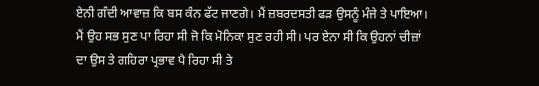ਏਨੀ ਗੰਦੀ ਆਵਾਜ਼ ਕਿ ਬਸ ਕੰਨ ਫੱਟ ਜਾਣਗੇ। ਮੈਂ ਜ਼ਬਰਦਸਤੀ ਫੜ ਉਸਨੂੰ ਮੰਜੇ ਤੇ ਪਾਇਆ। ਮੈਂ ਉਹ ਸਭ ਸੁਣ ਪਾ ਰਿਹਾ ਸੀ ਜੋ ਕਿ ਮੋਨਿਕਾ ਸੁਣ ਰਹੀ ਸੀ। ਪਰ ਏਨਾ ਸੀ ਕਿ ਉਹਨਾਂ ਚੀਜ਼ਾਂ ਦਾ ਉਸ ਤੇ ਗਹਿਰਾ ਪ੍ਰਭਾਵ ਪੈ ਰਿਹਾ ਸੀ ਤੇ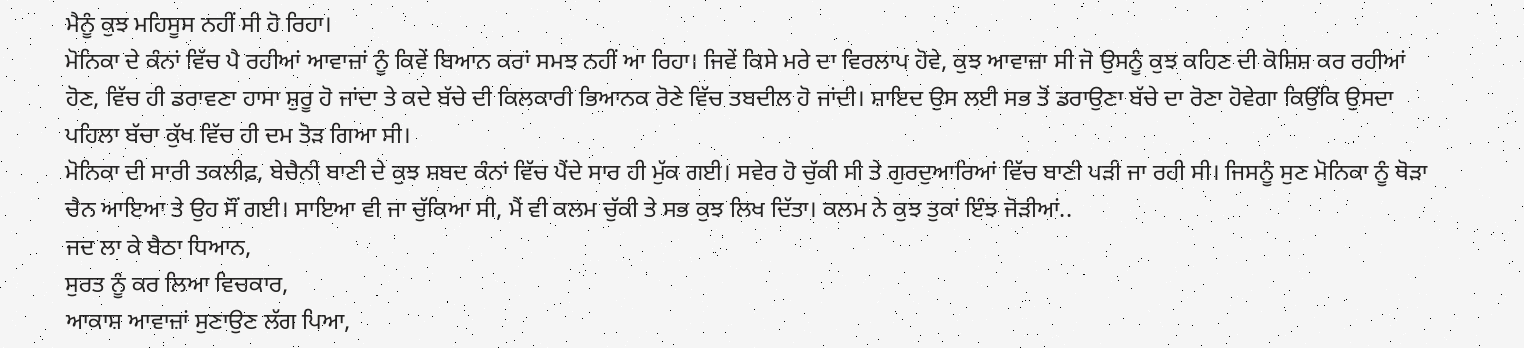ਮੈਨੂੰ ਕੁਝ ਮਹਿਸੂਸ ਨਹੀਂ ਸੀ ਹੋ ਰਿਹਾ।
ਮੋਨਿਕਾ ਦੇ ਕੰਨਾਂ ਵਿੱਚ ਪੈ ਰਹੀਆਂ ਆਵਾਜ਼ਾਂ ਨੂੰ ਕਿਵੇਂ ਬਿਆਨ ਕਰਾਂ ਸਮਝ ਨਹੀਂ ਆ ਰਿਹਾ। ਜਿਵੇਂ ਕਿਸੇ ਮਰੇ ਦਾ ਵਿਰਲਾਪ ਹੋਵੇ, ਕੁਝ ਆਵਾਜ਼ਾ ਸੀ ਜੋ ਉਸਨੂੰ ਕੁਝ ਕਹਿਣ ਦੀ ਕੋਸ਼ਿਸ਼ ਕਰ ਰਹੀਆਂ ਹੋਣ, ਵਿੱਚ ਹੀ ਡਰਾਵਣਾ ਹਾਸਾ ਸ਼ੁਰੂ ਹੋ ਜਾਂਦਾ ਤੇ ਕਦੇ ਬੱਚੇ ਦੀ ਕਿਲਕਾਰੀ ਭਿਆਨਕ ਰੋਣੇ ਵਿੱਚ ਤਬਦੀਲ ਹੋ ਜਾਂਦੀ। ਸ਼ਾਇਦ ਉਸ ਲਈ ਸਭ ਤੋਂ ਡਰਾਉਣਾ ਬੱਚੇ ਦਾ ਰੋਣਾ ਹੋਵੇਗਾ ਕਿਉਂਕਿ ਉਸਦਾ ਪਹਿਲਾ ਬੱਚਾ ਕੁੱਖ ਵਿੱਚ ਹੀ ਦਮ ਤੋੜ ਗਿਆ ਸੀ।
ਮੋਨਿਕਾ ਦੀ ਸਾਰੀ ਤਕਲੀਫ਼, ਬੇਚੈਨੀ ਬਾਣੀ ਦੇ ਕੁਝ ਸ਼ਬਦ ਕੰਨਾਂ ਵਿੱਚ ਪੈਂਦੇ ਸਾਰ ਹੀ ਮੁੱਕ ਗਈ। ਸਵੇਰ ਹੋ ਚੁੱਕੀ ਸੀ ਤੇ ਗੁਰਦੁਆਰਿਆਂ ਵਿੱਚ ਬਾਣੀ ਪੜੀ ਜਾ ਰਹੀ ਸੀ। ਜਿਸਨੂੰ ਸੁਣ ਮੋਨਿਕਾ ਨੂੰ ਥੋੜਾ ਚੈਨ ਆਇਆ ਤੇ ਉਹ ਸੌਂ ਗਈ। ਸਾਇਆ ਵੀ ਜਾ ਚੁੱਕਿਆ ਸੀ, ਮੈਂ ਵੀ ਕਲਮ ਚੁੱਕੀ ਤੇ ਸਭ ਕੁਝ ਲਿਖ ਦਿੱਤਾ। ਕਲਮ ਨੇ ਕੁਝ ਤੁਕਾਂ ਇੰਝ ਜੋੜੀਆਂ..
ਜਦ ਲਾ ਕੇ ਬੈਠਾ ਧਿਆਨ,
ਸੁਰਤ ਨੂੰ ਕਰ ਲਿਆ ਵਿਚਕਾਰ,
ਆਕਾਸ਼ ਆਵਾਜ਼ਾਂ ਸੁਣਾਉਣ ਲੱਗ ਪਿਆ,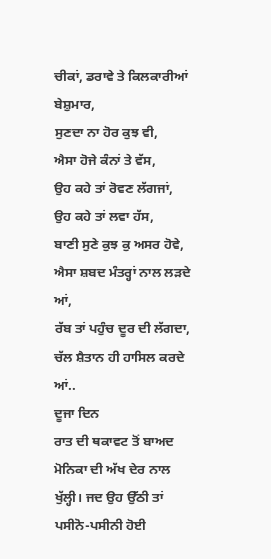ਚੀਕਾਂ, ਡਰਾਵੇ ਤੇ ਕਿਲਕਾਰੀਆਂ ਬੇਸ਼ੁਮਾਰ,
ਸੁਣਦਾ ਨਾ ਹੋਰ ਕੁਝ ਵੀ,
ਐਸਾ ਹੋਜੇ ਕੰਨਾਂ ਤੇ ਵੱਸ,
ਉਹ ਕਹੇ ਤਾਂ ਰੋਵਣ ਲੱਗਜਾਂ,
ਉਹ ਕਹੇ ਤਾਂ ਲਵਾ ਹੱਸ,
ਬਾਣੀ ਸੁਣੇ ਕੁਝ ਕੁ ਅਸਰ ਹੋਵੇ,
ਐਸਾ ਸ਼ਬਦ ਮੰਤਰ੍ਹਾਂ ਨਾਲ ਲੜਦੇ ਆਂ,
ਰੱਬ ਤਾਂ ਪਹੁੰਚ ਦੂਰ ਦੀ ਲੱਗਦਾ,
ਚੱਲ ਸ਼ੈਤਾਨ ਹੀ ਹਾਸਿਲ ਕਰਦੇ ਆਂ..
ਦੂਜਾ ਦਿਨ
ਰਾਤ ਦੀ ਥਕਾਵਟ ਤੋਂ ਬਾਅਦ ਮੋਨਿਕਾ ਦੀ ਅੱਖ ਦੇਰ ਨਾਲ ਖੁੱਲ੍ਹੀ। ਜਦ ਉਹ ਉੱਠੀ ਤਾਂ ਪਸੀਨੋ-ਪਸੀਨੀ ਹੋਈ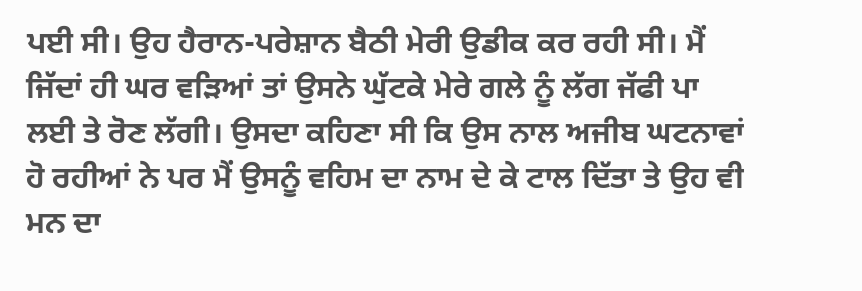ਪਈ ਸੀ। ਉਹ ਹੈਰਾਨ-ਪਰੇਸ਼ਾਨ ਬੈਠੀ ਮੇਰੀ ਉਡੀਕ ਕਰ ਰਹੀ ਸੀ। ਮੈਂ ਜਿੱਦਾਂ ਹੀ ਘਰ ਵੜਿਆਂ ਤਾਂ ਉਸਨੇ ਘੁੱਟਕੇ ਮੇਰੇ ਗਲੇ ਨੂੰ ਲੱਗ ਜੱਫੀ ਪਾ ਲਈ ਤੇ ਰੋਣ ਲੱਗੀ। ਉਸਦਾ ਕਹਿਣਾ ਸੀ ਕਿ ਉਸ ਨਾਲ ਅਜੀਬ ਘਟਨਾਵਾਂ ਹੋ ਰਹੀਆਂ ਨੇ ਪਰ ਮੈਂ ਉਸਨੂੰ ਵਹਿਮ ਦਾ ਨਾਮ ਦੇ ਕੇ ਟਾਲ ਦਿੱਤਾ ਤੇ ਉਹ ਵੀ ਮਨ ਦਾ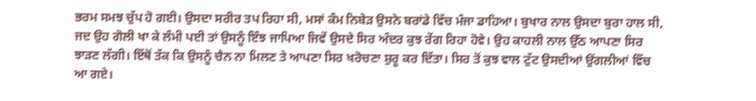ਭਰਮ ਸਮਝ ਚੁੱਪ ਹੋ ਗਈ। ਉਸਦਾ ਸਰੀਰ ਤਪ ਰਿਹਾ ਸੀ, ਮਸਾਂ ਕੰਮ ਨਿਬੇੜ ਉਸਨੇ ਬਰਾਂਡੇ ਵਿੱਚ ਮੰਜਾ ਡਾਹਿਆ। ਬੁਖਾਰ ਨਾਲ ਉਸਦਾ ਬੁਰਾ ਹਾਲ ਸੀ, ਜਦ ਉਹ ਗੋਲੀ ਖਾ ਕੇ ਲੰਮੀ ਪਈ ਤਾਂ ਉਸਨੂੰ ਇੰਝ ਜਾਪਿਆ ਜਿਵੇਂ ਉਸਦੇ ਸਿਰ ਅੰਦਰ ਕੁਝ ਰੇਂਗ ਰਿਹਾ ਹੋਵੇ। ਉਹ ਕਾਹਲੀ ਨਾਲ ਉੱਠ ਆਪਣਾ ਸਿਰ ਝਾੜਣ ਲੱਗੀ। ਇੱਥੋਂ ਤੱਕ ਕਿ ਉਸਨੂੰ ਚੈਨ ਨਾ ਮਿਲਣ ਤੇ ਆਪਣਾ ਸਿਰ ਖਰੋਚਣਾ ਸ਼ੁਰੂ ਕਰ ਦਿੱਤਾ। ਸਿਰ ਤੋਂ ਕੁਝ ਵਾਲ ਟੁੱਟ ਉਸਦੀਆਂ ਉਂਗਲੀਆਂ ਵਿੱਚ ਆ ਗਏ।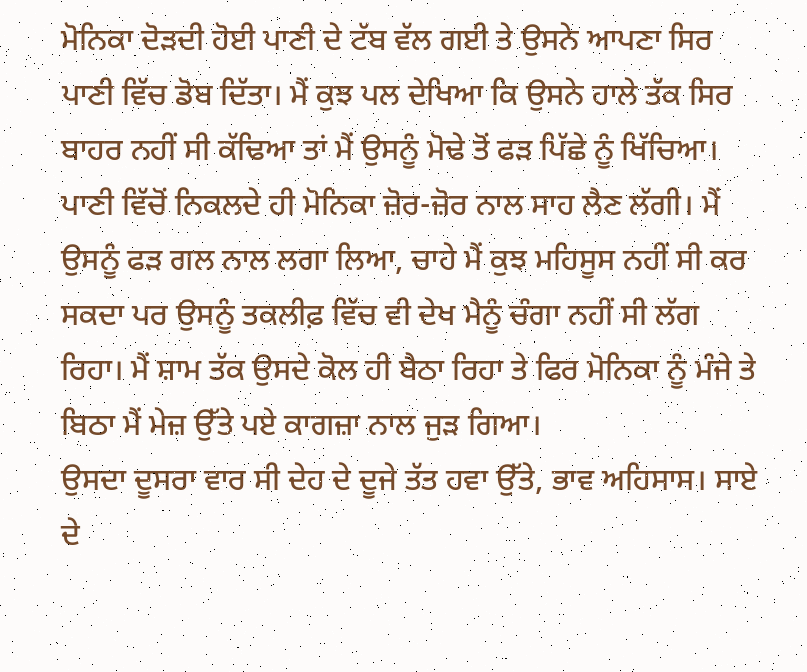ਮੋਨਿਕਾ ਦੋੜਦੀ ਹੋਈ ਪਾਣੀ ਦੇ ਟੱਬ ਵੱਲ ਗਈ ਤੇ ਉਸਨੇ ਆਪਣਾ ਸਿਰ ਪਾਣੀ ਵਿੱਚ ਡੋਬ ਦਿੱਤਾ। ਮੈਂ ਕੁਝ ਪਲ ਦੇਖਿਆ ਕਿ ਉਸਨੇ ਹਾਲੇ ਤੱਕ ਸਿਰ ਬਾਹਰ ਨਹੀਂ ਸੀ ਕੱਢਿਆ ਤਾਂ ਮੈਂ ਉਸਨੂੰ ਮੋਢੇ ਤੋਂ ਫੜ ਪਿੱਛੇ ਨੂੰ ਖਿੱਚਿਆ। ਪਾਣੀ ਵਿੱਚੋਂ ਨਿਕਲਦੇ ਹੀ ਮੋਨਿਕਾ ਜ਼ੋਰ-ਜ਼ੋਰ ਨਾਲ ਸਾਹ ਲੈਣ ਲੱਗੀ। ਮੈਂ ਉਸਨੂੰ ਫੜ ਗਲ ਨਾਲ ਲਗਾ ਲਿਆ, ਚਾਹੇ ਮੈਂ ਕੁਝ ਮਹਿਸੂਸ ਨਹੀਂ ਸੀ ਕਰ ਸਕਦਾ ਪਰ ਉਸਨੂੰ ਤਕਲੀਫ਼ ਵਿੱਚ ਵੀ ਦੇਖ ਮੈਨੂੰ ਚੰਗਾ ਨਹੀਂ ਸੀ ਲੱਗ ਰਿਹਾ। ਮੈਂ ਸ਼ਾਮ ਤੱਕ ਉਸਦੇ ਕੋਲ ਹੀ ਬੈਠਾ ਰਿਹਾ ਤੇ ਫਿਰ ਮੋਨਿਕਾ ਨੂੰ ਮੰਜੇ ਤੇ ਬਿਠਾ ਮੈਂ ਮੇਜ਼ ਉੱਤੇ ਪਏ ਕਾਗਜ਼ਾ ਨਾਲ ਜੁੜ ਗਿਆ।
ਉਸਦਾ ਦੂਸਰਾ ਵਾਰ ਸੀ ਦੇਹ ਦੇ ਦੂਜੇ ਤੱਤ ਹਵਾ ਉੱਤੇ, ਭਾਵ ਅਹਿਸਾਸ। ਸਾਏ ਦੇ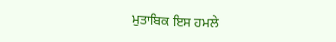ਮੁਤਾਬਿਕ ਇਸ ਹਮਲੇ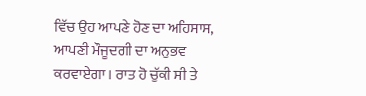ਵਿੱਚ ਉਹ ਆਪਣੇ ਹੋਣ ਦਾ ਅਹਿਸਾਸ, ਆਪਣੀ ਮੌਜੂਦਗੀ ਦਾ ਅਨੁਭਵ ਕਰਵਾਏਗਾ। ਰਾਤ ਹੋ ਚੁੱਕੀ ਸੀ ਤੇ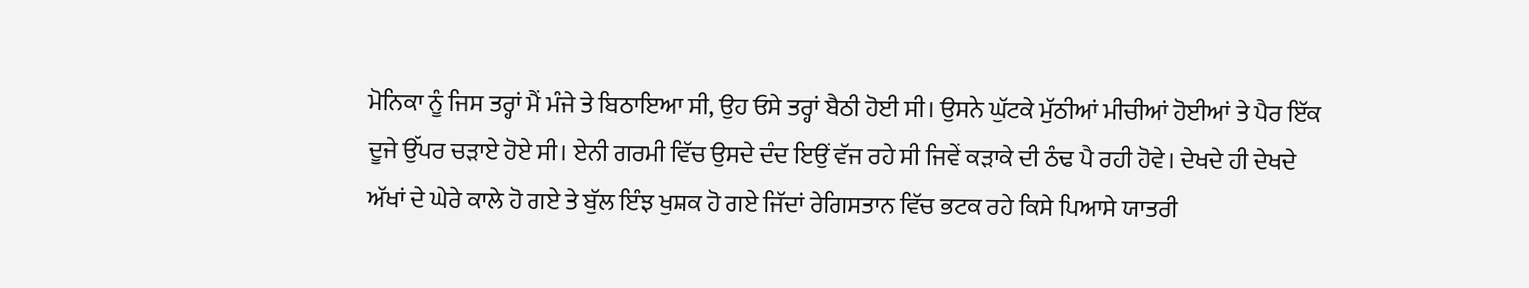ਮੋਨਿਕਾ ਨੂੰ ਜਿਸ ਤਰ੍ਹਾਂ ਮੈਂ ਮੰਜੇ ਤੇ ਬਿਠਾਇਆ ਸੀ, ਉਹ ਓਸੇ ਤਰ੍ਹਾਂ ਬੈਠੀ ਹੋਈ ਸੀ। ਉਸਨੇ ਘੁੱਟਕੇ ਮੁੱਠੀਆਂ ਮੀਚੀਆਂ ਹੋਈਆਂ ਤੇ ਪੈਰ ਇੱਕ ਦੂਜੇ ਉੱਪਰ ਚੜਾਏ ਹੋਏ ਸੀ। ਏਨੀ ਗਰਮੀ ਵਿੱਚ ਉਸਦੇ ਦੰਦ ਇਉਂ ਵੱਜ ਰਹੇ ਸੀ ਜਿਵੇਂ ਕੜਾਕੇ ਦੀ ਠੰਢ ਪੈ ਰਹੀ ਹੋਵੇ। ਦੇਖਦੇ ਹੀ ਦੇਖਦੇ ਅੱਖਾਂ ਦੇ ਘੇਰੇ ਕਾਲੇ ਹੋ ਗਏ ਤੇ ਬੁੱਲ ਇੰਝ ਖੁਸ਼ਕ ਹੋ ਗਏ ਜਿੱਦਾਂ ਰੇਗਿਸਤਾਨ ਵਿੱਚ ਭਟਕ ਰਹੇ ਕਿਸੇ ਪਿਆਸੇ ਯਾਤਰੀ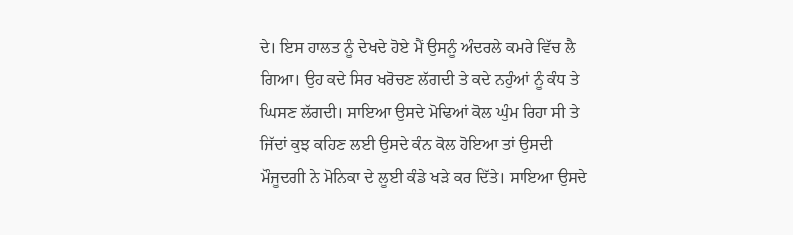ਦੇ। ਇਸ ਹਾਲਤ ਨੂੰ ਦੇਖਦੇ ਹੋਏ ਮੈਂ ਉਸਨੂੰ ਅੰਦਰਲੇ ਕਮਰੇ ਵਿੱਚ ਲੈ ਗਿਆ। ਉਹ ਕਦੇ ਸਿਰ ਖਰੋਚਣ ਲੱਗਦੀ ਤੇ ਕਦੇ ਨਹੁੰਆਂ ਨੂੰ ਕੰਧ ਤੇ ਘਿਸਣ ਲੱਗਦੀ। ਸਾਇਆ ਉਸਦੇ ਮੋਢਿਆਂ ਕੋਲ ਘੁੰਮ ਰਿਹਾ ਸੀ ਤੇ ਜਿੱਦਾਂ ਕੁਝ ਕਹਿਣ ਲਈ ਉਸਦੇ ਕੰਨ ਕੋਲ ਹੋਇਆ ਤਾਂ ਉਸਦੀ ਮੌਜੂਦਗੀ ਨੇ ਮੋਨਿਕਾ ਦੇ ਲੂਈ ਕੰਡੇ ਖੜੇ ਕਰ ਦਿੱਤੇ। ਸਾਇਆ ਉਸਦੇ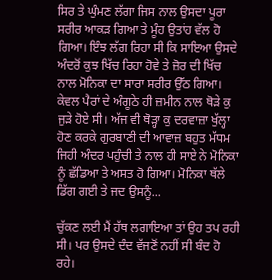ਸਿਰ ਤੇ ਘੁੰਮਣ ਲੱਗਾ ਜਿਸ ਨਾਲ ਉਸਦਾ ਪੂਰਾ ਸਰੀਰ ਆਕੜ ਗਿਆ ਤੇ ਮੂੰਹ ਉਤਾਂਹ ਵੱਲ ਹੋ ਗਿਆ। ਇੰਝ ਲੱਗ ਰਿਹਾ ਸੀ ਕਿ ਸਾਇਆ ਉਸਦੇ ਅੰਦਰੋਂ ਕੁਝ ਖਿੱਚ ਰਿਹਾ ਹੋਵੇ ਤੇ ਜ਼ੋਰ ਦੀ ਖਿੱਚ ਨਾਲ ਮੋਨਿਕਾ ਦਾ ਸਾਰਾ ਸਰੀਰ ਉੱਠ ਗਿਆ। ਕੇਵਲ ਪੈਰਾਂ ਦੇ ਅੰਗੂਠੇ ਹੀ ਜ਼ਮੀਨ ਨਾਲ ਥੋੜੇ ਕੁ ਜੁੜੇ ਹੋਏ ਸੀ। ਅੱਜ ਵੀ ਥੋੜ੍ਹਾ ਕੁ ਦਰਵਾਜ਼ਾ ਖੁੱਲ੍ਹਾ ਹੋਣ ਕਰਕੇ ਗੁਰਬਾਣੀ ਦੀ ਆਵਾਜ਼ ਬਹੁਤ ਮੱਧਮ ਜਿਹੀ ਅੰਦਰ ਪਹੁੰਚੀ ਤੇ ਨਾਲ ਹੀ ਸਾਏ ਨੇ ਮੋਨਿਕਾ ਨੂੰ ਛੱਡਿਆ ਤੇ ਅਸਤ ਹੋ ਗਿਆ। ਮੋਨਿਕਾ ਥੱਲੇ ਡਿੱਗ ਗਈ ਤੇ ਜਦ ਉਸਨੂੰ...

ਚੁੱਕਣ ਲਈ ਮੈਂ ਹੱਥ ਲਗਾਇਆ ਤਾਂ ਉਹ ਤਪ ਰਹੀ ਸੀ। ਪਰ ਉਸਦੇ ਦੰਦ ਵੱਜਣੋਂ ਨਹੀਂ ਸੀ ਬੰਦ ਹੋ ਰਹੇ।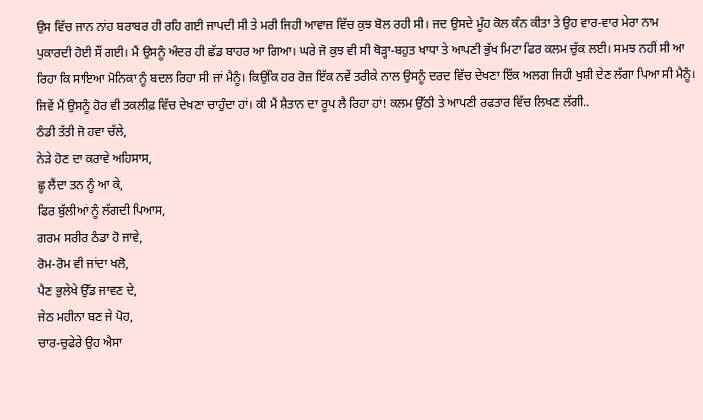ਉਸ ਵਿੱਚ ਜਾਨ ਨਾਂਹ ਬਰਾਬਰ ਹੀ ਰਹਿ ਗਈ ਜਾਪਦੀ ਸੀ ਤੇ ਮਰੀ ਜਿਹੀ ਆਵਾਜ਼ ਵਿੱਚ ਕੁਝ ਬੋਲ ਰਹੀ ਸੀ। ਜਦ ਉਸਦੇ ਮੂੰਹ ਕੋਲ ਕੰਨ ਕੀਤਾ ਤੇ ਉਹ ਵਾਰ-ਵਾਰ ਮੇਰਾ ਨਾਮ ਪੁਕਾਰਦੀ ਹੋਈ ਸੌਂ ਗਈ। ਮੈਂ ਉਸਨੂੰ ਅੰਦਰ ਹੀ ਛੱਡ ਬਾਹਰ ਆ ਗਿਆ। ਘਰੇ ਜੋ ਕੁਝ ਵੀ ਸੀ ਥੋੜ੍ਹਾ-ਬਹੁਤ ਖਾਧਾ ਤੇ ਆਪਣੀ ਭੁੱਖ ਮਿਟਾ ਫਿਰ ਕਲਮ ਚੁੱਕ ਲਈ। ਸਮਝ ਨਹੀਂ ਸੀ ਆ ਰਿਹਾ ਕਿ ਸਾਇਆ ਮੋਨਿਕਾ ਨੂੰ ਬਦਲ ਰਿਹਾ ਸੀ ਜਾਂ ਮੈਨੂੰ। ਕਿਉਂਕਿ ਹਰ ਰੋਜ਼ ਇੱਕ ਨਵੇਂ ਤਰੀਕੇ ਨਾਲ ਉਸਨੂੰ ਦਰਦ ਵਿੱਚ ਦੇਖਣਾ ਇੱਕ ਅਲਗ ਜਿਹੀ ਖੁਸ਼ੀ ਦੇਣ ਲੱਗਾ ਪਿਆ ਸੀ ਮੈਨੂੰ। ਜਿਵੇਂ ਮੈਂ ਉਸਨੂੰ ਹੋਰ ਵੀ ਤਕਲੀਫ਼ ਵਿੱਚ ਦੇਖਣਾ ਚਾਹੁੰਦਾ ਹਾਂ। ਕੀ ਮੈਂ ਸ਼ੈਤਾਨ ਦਾ ਰੂਪ ਲੈ ਰਿਹਾ ਹਾਂ! ਕਲਮ ਉੱਠੀ ਤੇ ਆਪਣੀ ਰਫਤਾਰ ਵਿੱਚ ਲਿਖਣ ਲੱਗੀ..
ਠੰਡੀ ਤੱਤੀ ਜੋ ਹਵਾ ਚੱਲੇ,
ਨੇੜੇ ਹੋਣ ਦਾ ਕਰਾਵੇ ਅਹਿਸਾਸ,
ਛੂ ਲੈਂਦਾ ਤਨ ਨੂੰ ਆ ਕੇ,
ਫਿਰ ਬੁੱਲੀਆਂ ਨੂੰ ਲੱਗਦੀ ਪਿਆਸ,
ਗਰਮ ਸਰੀਰ ਠੰਡਾ ਹੋ ਜਾਵੇ,
ਰੋਮ-ਰੋਮ ਵੀ ਜਾਂਦਾ ਖਲੋ,
ਪੈਣ ਭੁਲੇਖੇ ਉੱਡ ਜਾਵਣ ਦੇ,
ਜੇਠ ਮਹੀਨਾ ਬਣ ਜੇ ਪੋਹ,
ਚਾਰ-ਚੁਫੇਰੇ ਉਹ ਐਸਾ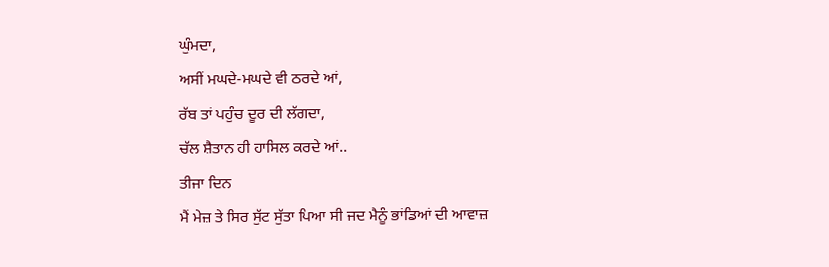ਘੁੰਮਦਾ,
ਅਸੀਂ ਮਘਦੇ-ਮਘਦੇ ਵੀ ਠਰਦੇ ਆਂ,
ਰੱਬ ਤਾਂ ਪਹੁੰਚ ਦੂਰ ਦੀ ਲੱਗਦਾ,
ਚੱਲ ਸ਼ੈਤਾਨ ਹੀ ਹਾਸਿਲ ਕਰਦੇ ਆਂ..
ਤੀਜਾ ਦਿਨ
ਮੈਂ ਮੇਜ਼ ਤੇ ਸਿਰ ਸੁੱਟ ਸੁੱਤਾ ਪਿਆ ਸੀ ਜਦ ਮੈਨੂੰ ਭਾਂਡਿਆਂ ਦੀ ਆਵਾਜ਼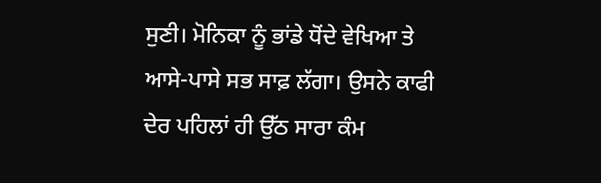ਸੁਣੀ। ਮੋਨਿਕਾ ਨੂੰ ਭਾਂਡੇ ਧੋਂਦੇ ਵੇਖਿਆ ਤੇ ਆਸੇ-ਪਾਸੇ ਸਭ ਸਾਫ਼ ਲੱਗਾ। ਉਸਨੇ ਕਾਫੀ ਦੇਰ ਪਹਿਲਾਂ ਹੀ ਉੱਠ ਸਾਰਾ ਕੰਮ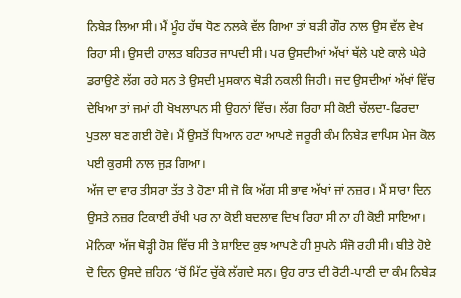ਨਿਬੇੜ ਲਿਆ ਸੀ। ਮੈਂ ਮੂੰਹ ਹੱਥ ਧੋਣ ਨਲਕੇ ਵੱਲ ਗਿਆ ਤਾਂ ਬੜੀ ਗੌਰ ਨਾਲ ਉਸ ਵੱਲ ਵੇਖ ਰਿਹਾ ਸੀ। ਉਸਦੀ ਹਾਲਤ ਬਹਿਤਰ ਜਾਪਦੀ ਸੀ। ਪਰ ਉਸਦੀਆਂ ਅੱਖਾਂ ਥੱਲੇ ਪਏ ਕਾਲੇ ਘੇਰੇ ਡਰਾਉਣੇ ਲੱਗ ਰਹੇ ਸਨ ਤੇ ਉਸਦੀ ਮੁਸਕਾਨ ਥੋੜੀ ਨਕਲੀ ਜਿਹੀ। ਜਦ ਉਸਦੀਆਂ ਅੱਖਾਂ ਵਿੱਚ ਦੇਖਿਆ ਤਾਂ ਜਮਾਂ ਹੀ ਖੋਖਲਾਪਨ ਸੀ ਉਹਨਾਂ ਵਿੱਚ। ਲੱਗ ਰਿਹਾ ਸੀ ਕੋਈ ਚੱਲਦਾ-ਫਿਰਦਾ ਪੁਤਲਾ ਬਣ ਗਈ ਹੋਵੇ। ਮੈਂ ਉਸਤੋਂ ਧਿਆਨ ਹਟਾ ਆਪਣੇ ਜਰੂਰੀ ਕੰਮ ਨਿਬੇੜ ਵਾਪਿਸ ਮੇਜ ਕੋਲ ਪਈ ਕੁਰਸੀ ਨਾਲ ਜੁੜ ਗਿਆ।
ਅੱਜ ਦਾ ਵਾਰ ਤੀਸਰਾ ਤੱਤ ਤੇ ਹੋਣਾ ਸੀ ਜੋ ਕਿ ਅੱਗ ਸੀ ਭਾਵ ਅੱਖਾਂ ਜਾਂ ਨਜ਼ਰ। ਮੈਂ ਸਾਰਾ ਦਿਨ ਉਸਤੇ ਨਜ਼ਰ ਟਿਕਾਈ ਰੱਖੀ ਪਰ ਨਾ ਕੋਈ ਬਦਲਾਵ ਦਿਖ ਰਿਹਾ ਸੀ ਨਾ ਹੀ ਕੋਈ ਸਾਇਆ। ਮੋਨਿਕਾ ਅੱਜ ਥੋੜ੍ਹੀ ਹੋਸ਼ ਵਿੱਚ ਸੀ ਤੇ ਸ਼ਾਇਦ ਕੁਝ ਆਪਣੇ ਹੀ ਸੁਪਨੇ ਸੰਜੋ ਰਹੀ ਸੀ। ਬੀਤੇ ਹੋਏ ਦੋ ਦਿਨ ਉਸਦੇ ਜ਼ਹਿਨ ‘ਚੋਂ ਮਿੱਟ ਚੁੱਕੇ ਲੱਗਦੇ ਸਨ। ਉਹ ਰਾਤ ਦੀ ਰੋਟੀ-ਪਾਣੀ ਦਾ ਕੰਮ ਨਿਬੇੜ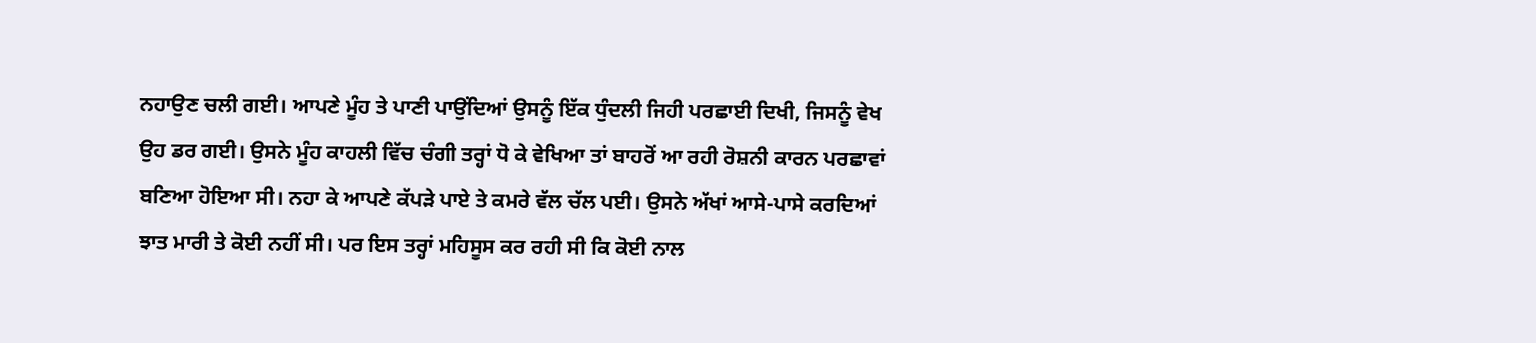ਨਹਾਉਣ ਚਲੀ ਗਈ। ਆਪਣੇ ਮੂੰਹ ਤੇ ਪਾਣੀ ਪਾਉਂਦਿਆਂ ਉਸਨੂੰ ਇੱਕ ਧੁੰਦਲੀ ਜਿਹੀ ਪਰਛਾਈ ਦਿਖੀ, ਜਿਸਨੂੰ ਵੇਖ ਉਹ ਡਰ ਗਈ। ਉਸਨੇ ਮੂੰਹ ਕਾਹਲੀ ਵਿੱਚ ਚੰਗੀ ਤਰ੍ਹਾਂ ਧੋ ਕੇ ਵੇਖਿਆ ਤਾਂ ਬਾਹਰੋਂ ਆ ਰਹੀ ਰੋਸ਼ਨੀ ਕਾਰਨ ਪਰਛਾਵਾਂ ਬਣਿਆ ਹੋਇਆ ਸੀ। ਨਹਾ ਕੇ ਆਪਣੇ ਕੱਪੜੇ ਪਾਏ ਤੇ ਕਮਰੇ ਵੱਲ ਚੱਲ ਪਈ। ਉਸਨੇ ਅੱਖਾਂ ਆਸੇ-ਪਾਸੇ ਕਰਦਿਆਂ ਝਾਤ ਮਾਰੀ ਤੇ ਕੋਈ ਨਹੀਂ ਸੀ। ਪਰ ਇਸ ਤਰ੍ਹਾਂ ਮਹਿਸੂਸ ਕਰ ਰਹੀ ਸੀ ਕਿ ਕੋਈ ਨਾਲ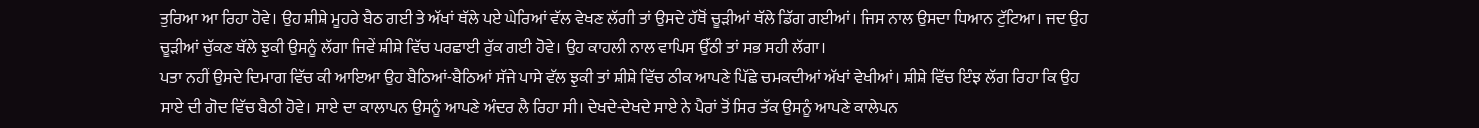ਤੁਰਿਆ ਆ ਰਿਹਾ ਹੋਵੇ। ਉਹ ਸ਼ੀਸ਼ੇ ਮੂਹਰੇ ਬੈਠ ਗਈ ਤੇ ਅੱਖਾਂ ਥੱਲੇ ਪਏ ਘੇਰਿਆਂ ਵੱਲ ਵੇਖਣ ਲੱਗੀ ਤਾਂ ਉਸਦੇ ਹੱਥੋਂ ਚੂੜੀਆਂ ਥੱਲੇ ਡਿੱਗ ਗਈਆਂ। ਜਿਸ ਨਾਲ ਉਸਦਾ ਧਿਆਨ ਟੁੱਟਿਆ। ਜਦ ਉਹ ਚੂੜੀਆਂ ਚੁੱਕਣ ਥੱਲੇ ਝੁਕੀ ਉਸਨੂੰ ਲੱਗਾ ਜਿਵੇਂ ਸ਼ੀਸ਼ੇ ਵਿੱਚ ਪਰਛਾਈ ਰੁੱਕ ਗਈ ਹੋਵੇ। ਉਹ ਕਾਹਲੀ ਨਾਲ ਵਾਪਿਸ ਉੱਠੀ ਤਾਂ ਸਭ ਸਹੀ ਲੱਗਾ।
ਪਤਾ ਨਹੀਂ ਉਸਦੇ ਦਿਮਾਗ ਵਿੱਚ ਕੀ ਆਇਆ ਉਹ ਬੈਠਿਆਂ-ਬੈਠਿਆਂ ਸੱਜੇ ਪਾਸੇ ਵੱਲ ਝੁਕੀ ਤਾਂ ਸ਼ੀਸ਼ੇ ਵਿੱਚ ਠੀਕ ਆਪਣੇ ਪਿੱਛੇ ਚਮਕਦੀਆਂ ਅੱਖਾਂ ਵੇਖੀਆਂ। ਸ਼ੀਸ਼ੇ ਵਿੱਚ ਇੰਝ ਲੱਗ ਰਿਹਾ ਕਿ ਉਹ ਸਾਏ ਦੀ ਗੋਦ ਵਿੱਚ ਬੈਠੀ ਹੋਵੇ। ਸਾਏ ਦਾ ਕਾਲਾਪਨ ਉਸਨੂੰ ਆਪਣੇ ਅੰਦਰ ਲੈ ਰਿਹਾ ਸੀ। ਦੇਖਦੇ-ਦੇਖਦੇ ਸਾਏ ਨੇ ਪੈਰਾਂ ਤੋਂ ਸਿਰ ਤੱਕ ਉਸਨੂੰ ਆਪਣੇ ਕਾਲੇਪਨ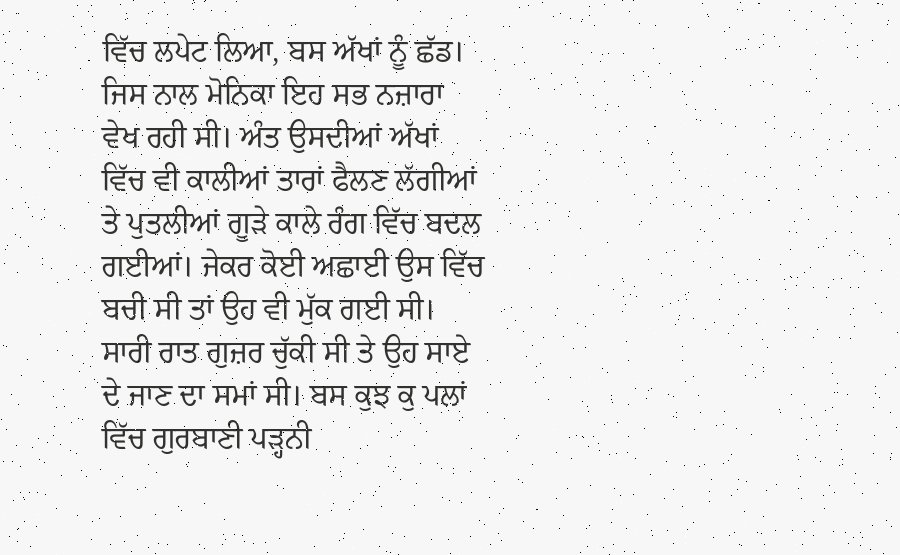ਵਿੱਚ ਲਪੇਟ ਲਿਆ, ਬਸ ਅੱਖਾਂ ਨੂੰ ਛੱਡ। ਜਿਸ ਨਾਲ ਮੋਨਿਕਾ ਇਹ ਸਭ ਨਜ਼ਾਰਾ ਵੇਖ ਰਹੀ ਸੀ। ਅੰਤ ਉਸਦੀਆਂ ਅੱਖਾਂ ਵਿੱਚ ਵੀ ਕਾਲੀਆਂ ਤਾਰਾਂ ਫੈਲਣ ਲੱਗੀਆਂ ਤੇ ਪੁਤਲੀਆਂ ਗੂੜੇ ਕਾਲੇ ਰੰਗ ਵਿੱਚ ਬਦਲ ਗਈਆਂ। ਜੇਕਰ ਕੋਈ ਅਛਾਈ ਉਸ ਵਿੱਚ ਬਚੀ ਸੀ ਤਾਂ ਉਹ ਵੀ ਮੁੱਕ ਗਈ ਸੀ। ਸਾਰੀ ਰਾਤ ਗੁਜ਼ਰ ਚੁੱਕੀ ਸੀ ਤੇ ਉਹ ਸਾਏ ਦੇ ਜਾਣ ਦਾ ਸਮਾਂ ਸੀ। ਬਸ ਕੁਝ ਕੁ ਪਲਾਂ ਵਿੱਚ ਗੁਰਬਾਣੀ ਪੜ੍ਹਨੀ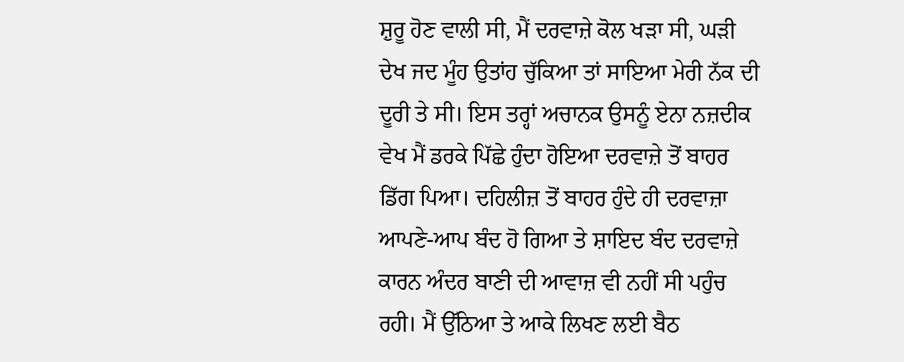ਸ਼ੁਰੂ ਹੋਣ ਵਾਲੀ ਸੀ, ਮੈਂ ਦਰਵਾਜ਼ੇ ਕੋਲ ਖੜਾ ਸੀ, ਘੜੀ ਦੇਖ ਜਦ ਮੂੰਹ ਉਤਾਂਹ ਚੁੱਕਿਆ ਤਾਂ ਸਾਇਆ ਮੇਰੀ ਨੱਕ ਦੀ ਦੂਰੀ ਤੇ ਸੀ। ਇਸ ਤਰ੍ਹਾਂ ਅਚਾਨਕ ਉਸਨੂੰ ਏਨਾ ਨਜ਼ਦੀਕ ਵੇਖ ਮੈਂ ਡਰਕੇ ਪਿੱਛੇ ਹੁੰਦਾ ਹੋਇਆ ਦਰਵਾਜ਼ੇ ਤੋਂ ਬਾਹਰ ਡਿੱਗ ਪਿਆ। ਦਹਿਲੀਜ਼ ਤੋਂ ਬਾਹਰ ਹੁੰਦੇ ਹੀ ਦਰਵਾਜ਼ਾ ਆਪਣੇ-ਆਪ ਬੰਦ ਹੋ ਗਿਆ ਤੇ ਸ਼ਾਇਦ ਬੰਦ ਦਰਵਾਜ਼ੇ ਕਾਰਨ ਅੰਦਰ ਬਾਣੀ ਦੀ ਆਵਾਜ਼ ਵੀ ਨਹੀਂ ਸੀ ਪਹੁੰਚ ਰਹੀ। ਮੈਂ ਉੱਠਿਆ ਤੇ ਆਕੇ ਲਿਖਣ ਲਈ ਬੈਠ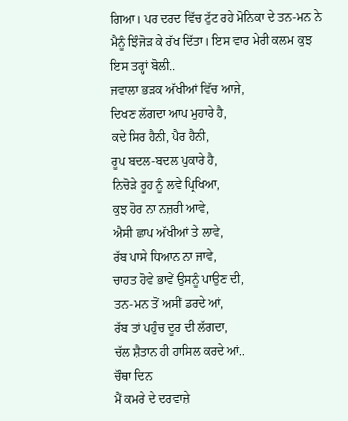ਗਿਆ। ਪਰ ਦਰਦ ਵਿੱਚ ਟੁੱਟ ਰਹੇ ਮੋਨਿਕਾ ਦੇ ਤਨ-ਮਨ ਨੇ ਮੈਨੂੰ ਝਿੰਜੋੜ ਕੇ ਰੱਖ ਦਿੱਤਾ। ਇਸ ਵਾਰ ਮੇਰੀ ਕਲਮ ਕੁਝ ਇਸ ਤਰ੍ਹਾਂ ਬੋਲੀ..
ਜਵਾਲਾ ਭੜਕ ਅੱਖੀਆਂ ਵਿੱਚ ਆਜੇ,
ਦਿਖਣ ਲੱਗਦਾ ਆਪ ਮੁਹਾਰੇ ਹੈ,
ਕਦੇ ਸਿਰ ਹੈਨੀ, ਪੈਰ ਹੈਨੀ,
ਰੂਪ ਬਦਲ-ਬਦਲ ਪੁਕਾਰੇ ਹੈ,
ਨਿਚੋੜੇ ਰੂਹ ਨੂੰ ਲਵੇ ਪ੍ਰਿਖਿਆ,
ਕੁਝ ਹੋਰ ਨਾ ਨਜ਼ਰੀ ਆਵੇ,
ਐਸੀ ਛਾਪ ਅੱਖੀਆਂ ਤੇ ਲਾਵੇ,
ਰੱਬ ਪਾਸੇ ਧਿਆਨ ਨਾ ਜਾਵੇ,
ਚਾਹਤ ਹੋਵੇ ਭਾਵੇਂ ਉਸਨੂੰ ਪਾਉਣ ਦੀ,
ਤਨ-ਮਨ ਤੋਂ ਅਸੀਂ ਡਰਦੇ ਆਂ,
ਰੱਬ ਤਾਂ ਪਹੁੰਚ ਦੂਰ ਦੀ ਲੱਗਦਾ,
ਚੱਲ ਸ਼ੈਤਾਨ ਹੀ ਹਾਸਿਲ ਕਰਦੇ ਆਂ..
ਚੌਥਾ ਦਿਨ
ਮੈਂ ਕਮਰੇ ਦੇ ਦਰਵਾਜ਼ੇ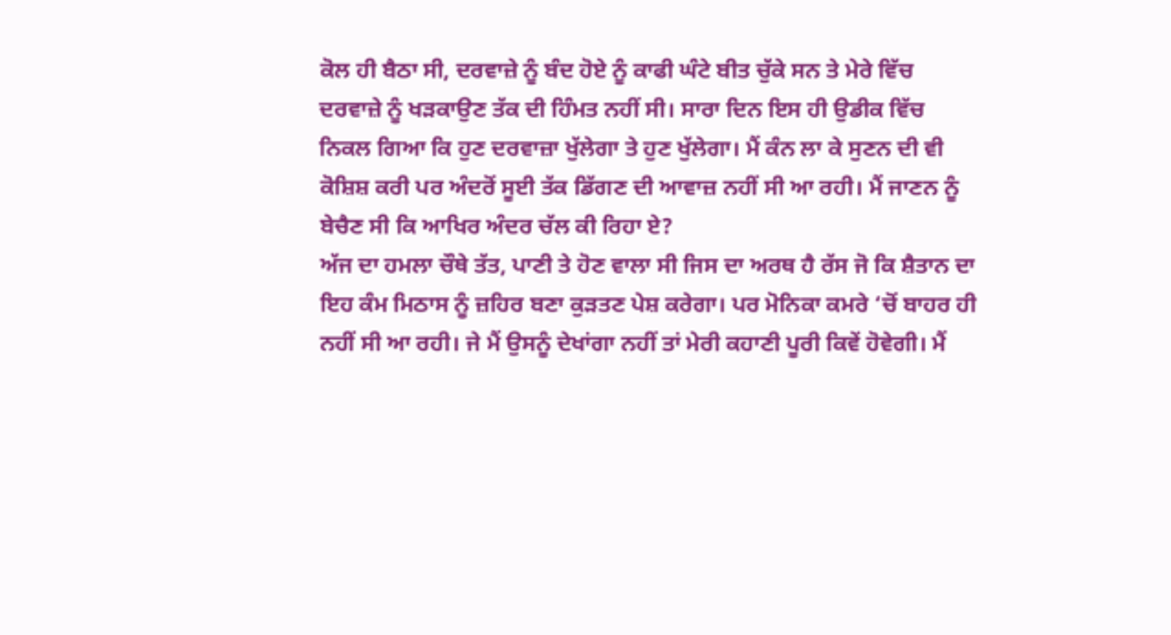ਕੋਲ ਹੀ ਬੈਠਾ ਸੀ, ਦਰਵਾਜ਼ੇ ਨੂੰ ਬੰਦ ਹੋਏ ਨੂੰ ਕਾਫੀ ਘੰਟੇ ਬੀਤ ਚੁੱਕੇ ਸਨ ਤੇ ਮੇਰੇ ਵਿੱਚ ਦਰਵਾਜ਼ੇ ਨੂੰ ਖੜਕਾਉਣ ਤੱਕ ਦੀ ਹਿੰਮਤ ਨਹੀਂ ਸੀ। ਸਾਰਾ ਦਿਨ ਇਸ ਹੀ ਉਡੀਕ ਵਿੱਚ ਨਿਕਲ ਗਿਆ ਕਿ ਹੁਣ ਦਰਵਾਜ਼ਾ ਖੁੱਲੇਗਾ ਤੇ ਹੁਣ ਖੁੱਲੇਗਾ। ਮੈਂ ਕੰਨ ਲਾ ਕੇ ਸੁਣਨ ਦੀ ਵੀ ਕੋਸ਼ਿਸ਼ ਕਰੀ ਪਰ ਅੰਦਰੋਂ ਸੂਈ ਤੱਕ ਡਿੱਗਣ ਦੀ ਆਵਾਜ਼ ਨਹੀਂ ਸੀ ਆ ਰਹੀ। ਮੈਂ ਜਾਣਨ ਨੂੰ ਬੇਚੈਣ ਸੀ ਕਿ ਆਖਿਰ ਅੰਦਰ ਚੱਲ ਕੀ ਰਿਹਾ ਏ?
ਅੱਜ ਦਾ ਹਮਲਾ ਚੌਥੇ ਤੱਤ, ਪਾਣੀ ਤੇ ਹੋਣ ਵਾਲਾ ਸੀ ਜਿਸ ਦਾ ਅਰਥ ਹੈ ਰੱਸ ਜੋ ਕਿ ਸ਼ੈਤਾਨ ਦਾ ਇਹ ਕੰਮ ਮਿਠਾਸ ਨੂੰ ਜ਼ਹਿਰ ਬਣਾ ਕੁੜਤਣ ਪੇਸ਼ ਕਰੇਗਾ। ਪਰ ਮੋਨਿਕਾ ਕਮਰੇ ‘ਚੋਂ ਬਾਹਰ ਹੀ ਨਹੀਂ ਸੀ ਆ ਰਹੀ। ਜੇ ਮੈਂ ਉਸਨੂੰ ਦੇਖਾਂਗਾ ਨਹੀਂ ਤਾਂ ਮੇਰੀ ਕਹਾਣੀ ਪੂਰੀ ਕਿਵੇਂ ਹੋਵੇਗੀ। ਮੈਂ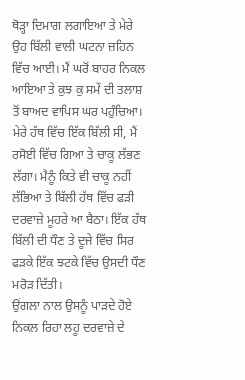ਥੋੜ੍ਹਾ ਦਿਮਾਗ ਲਗਾਇਆ ਤੇ ਮੇਰੇ ਉਹ ਬਿੱਲੀ ਵਾਲੀ ਘਟਨਾ ਜ਼ਹਿਨ ਵਿੱਚ ਆਈ। ਮੈਂ ਘਰੋਂ ਬਾਹਰ ਨਿਕਲ ਆਇਆ ਤੇ ਕੁਝ ਕੁ ਸਮੇਂ ਦੀ ਤਲਾਸ਼ ਤੋਂ ਬਾਅਦ ਵਾਪਿਸ ਘਰ ਪਹੁੰਚਿਆ। ਮੇਰੇ ਹੱਥ ਵਿੱਚ ਇੱਕ ਬਿੱਲੀ ਸੀ, ਮੈਂ ਰਸੋਈ ਵਿੱਚ ਗਿਆ ਤੇ ਚਾਕੂ ਲੱਭਣ ਲੱਗਾ। ਮੈਨੂੰ ਕਿਤੇ ਵੀ ਚਾਕੂ ਨਹੀਂ ਲੱਭਿਆ ਤੇ ਬਿੱਲੀ ਹੱਥ ਵਿੱਚ ਫੜੀ ਦਰਵਾਜ਼ੇ ਮੂਹਰੇ ਆ ਬੈਠਾ। ਇੱਕ ਹੱਥ ਬਿੱਲੀ ਦੀ ਧੌਣ ਤੇ ਦੂਜੇ ਵਿੱਚ ਸਿਰ ਫੜਕੇ ਇੱਕ ਝਟਕੇ ਵਿੱਚ ਉਸਦੀ ਧੌਣ ਮਰੋੜ ਦਿੱਤੀ।
ਉਂਗਲਾ ਨਾਲ ਉਸਨੂੰ ਪਾੜਦੇ ਹੋਏ ਨਿਕਲ ਰਿਹਾ ਲਹੂ ਦਰਵਾਜ਼ੇ ਦੇ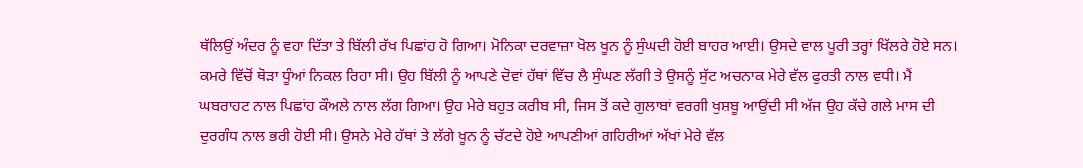ਥੱਲਿਉਂ ਅੰਦਰ ਨੂੰ ਵਹਾ ਦਿੱਤਾ ਤੇ ਬਿੱਲੀ ਰੱਖ ਪਿਛਾਂਹ ਹੋ ਗਿਆ। ਮੋਨਿਕਾ ਦਰਵਾਜ਼ਾ ਖੋਲ ਖੂਨ ਨੂੰ ਸੁੰਘਦੀ ਹੋਈ ਬਾਹਰ ਆਈ। ਉਸਦੇ ਵਾਲ ਪੂਰੀ ਤਰ੍ਹਾਂ ਖਿੱਲਰੇ ਹੋਏ ਸਨ। ਕਮਰੇ ਵਿੱਚੋਂ ਥੋੜਾ ਧੂੰਆਂ ਨਿਕਲ ਰਿਹਾ ਸੀ। ਉਹ ਬਿੱਲੀ ਨੂੰ ਆਪਣੇ ਦੋਵਾਂ ਹੱਥਾਂ ਵਿੱਚ ਲੈ ਸੁੰਘਣ ਲੱਗੀ ਤੇ ਉਸਨੂੰ ਸੁੱਟ ਅਚਨਾਕ ਮੇਰੇ ਵੱਲ ਫੁਰਤੀ ਨਾਲ ਵਧੀ। ਮੈਂ ਘਬਰਾਹਟ ਨਾਲ ਪਿਛਾਂਹ ਕੌਅਲੇ ਨਾਲ ਲੱਗ ਗਿਆ। ਉਹ ਮੇਰੇ ਬਹੁਤ ਕਰੀਬ ਸੀ, ਜਿਸ ਤੋਂ ਕਦੇ ਗੁਲਾਬਾਂ ਵਰਗੀ ਖੁਸ਼ਬੂ ਆਉਂਦੀ ਸੀ ਅੱਜ ਉਹ ਕੱਚੇ ਗਲੇ ਮਾਸ ਦੀ ਦੁਰਗੰਧ ਨਾਲ ਭਰੀ ਹੋਈ ਸੀ। ਉਸਨੇ ਮੇਰੇ ਹੱਥਾਂ ਤੇ ਲੱਗੇ ਖੂਨ ਨੂੰ ਚੱਟਦੇ ਹੋਏ ਆਪਣੀਆਂ ਗਹਿਰੀਆਂ ਅੱਖਾਂ ਮੇਰੇ ਵੱਲ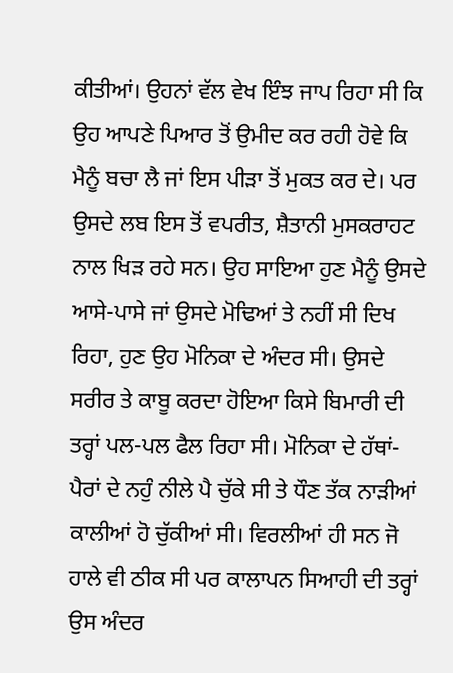ਕੀਤੀਆਂ। ਉਹਨਾਂ ਵੱਲ ਵੇਖ ਇੰਝ ਜਾਪ ਰਿਹਾ ਸੀ ਕਿ ਉਹ ਆਪਣੇ ਪਿਆਰ ਤੋਂ ਉਮੀਦ ਕਰ ਰਹੀ ਹੋਵੇ ਕਿ ਮੈਨੂੰ ਬਚਾ ਲੈ ਜਾਂ ਇਸ ਪੀੜਾ ਤੋਂ ਮੁਕਤ ਕਰ ਦੇ। ਪਰ ਉਸਦੇ ਲਬ ਇਸ ਤੋਂ ਵਪਰੀਤ, ਸ਼ੈਤਾਨੀ ਮੁਸਕਰਾਹਟ ਨਾਲ ਖਿੜ ਰਹੇ ਸਨ। ਉਹ ਸਾਇਆ ਹੁਣ ਮੈਨੂੰ ਉਸਦੇ ਆਸੇ-ਪਾਸੇ ਜਾਂ ਉਸਦੇ ਮੋਢਿਆਂ ਤੇ ਨਹੀਂ ਸੀ ਦਿਖ ਰਿਹਾ, ਹੁਣ ਉਹ ਮੋਨਿਕਾ ਦੇ ਅੰਦਰ ਸੀ। ਉਸਦੇ ਸਰੀਰ ਤੇ ਕਾਬੂ ਕਰਦਾ ਹੋਇਆ ਕਿਸੇ ਬਿਮਾਰੀ ਦੀ ਤਰ੍ਹਾਂ ਪਲ-ਪਲ ਫੈਲ ਰਿਹਾ ਸੀ। ਮੋਨਿਕਾ ਦੇ ਹੱਥਾਂ-ਪੈਰਾਂ ਦੇ ਨਹੁੰ ਨੀਲੇ ਪੈ ਚੁੱਕੇ ਸੀ ਤੇ ਧੌਣ ਤੱਕ ਨਾੜੀਆਂ ਕਾਲੀਆਂ ਹੋ ਚੁੱਕੀਆਂ ਸੀ। ਵਿਰਲੀਆਂ ਹੀ ਸਨ ਜੋ ਹਾਲੇ ਵੀ ਠੀਕ ਸੀ ਪਰ ਕਾਲਾਪਨ ਸਿਆਹੀ ਦੀ ਤਰ੍ਹਾਂ ਉਸ ਅੰਦਰ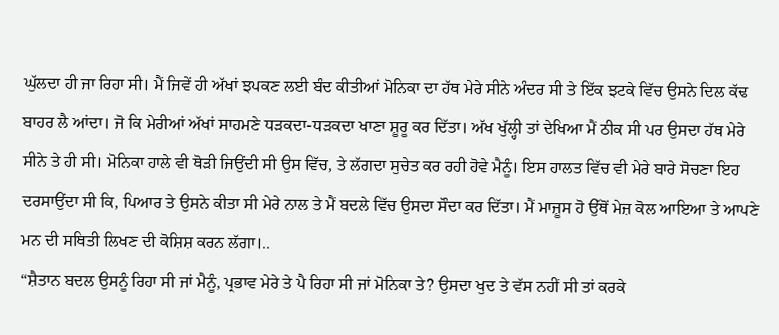ਘੁੱਲਦਾ ਹੀ ਜਾ ਰਿਹਾ ਸੀ। ਮੈਂ ਜਿਵੇਂ ਹੀ ਅੱਖਾਂ ਝਪਕਣ ਲਈ ਬੰਦ ਕੀਤੀਆਂ ਮੋਨਿਕਾ ਦਾ ਹੱਥ ਮੇਰੇ ਸੀਨੇ ਅੰਦਰ ਸੀ ਤੇ ਇੱਕ ਝਟਕੇ ਵਿੱਚ ਉਸਨੇ ਦਿਲ ਕੱਢ ਬਾਹਰ ਲੈ ਆਂਦਾ। ਜੋ ਕਿ ਮੇਰੀਆਂ ਅੱਖਾਂ ਸਾਹਮਣੇ ਧੜਕਦਾ-ਧੜਕਦਾ ਖਾਣਾ ਸ਼ੂਰੂ ਕਰ ਦਿੱਤਾ। ਅੱਖ ਖੁੱਲ੍ਹੀ ਤਾਂ ਦੇਖਿਆ ਮੈਂ ਠੀਕ ਸੀ ਪਰ ਉਸਦਾ ਹੱਥ ਮੇਰੇ ਸੀਨੇ ਤੇ ਹੀ ਸੀ। ਮੋਨਿਕਾ ਹਾਲੇ ਵੀ ਥੋੜੀ ਜਿਉਂਦੀ ਸੀ ਉਸ ਵਿੱਚ, ਤੇ ਲੱਗਦਾ ਸੁਚੇਤ ਕਰ ਰਹੀ ਹੋਵੇ ਮੈਨੂੰ। ਇਸ ਹਾਲਤ ਵਿੱਚ ਵੀ ਮੇਰੇ ਬਾਰੇ ਸੋਚਣਾ ਇਹ ਦਰਸਾਉਂਦਾ ਸੀ ਕਿ, ਪਿਆਰ ਤੇ ਉਸਨੇ ਕੀਤਾ ਸੀ ਮੇਰੇ ਨਾਲ ਤੇ ਮੈਂ ਬਦਲੇ ਵਿੱਚ ਉਸਦਾ ਸੌਦਾ ਕਰ ਦਿੱਤਾ। ਮੈਂ ਮਾਜ਼ੂਸ ਹੋ ਉੱਥੋਂ ਮੇਜ਼ ਕੋਲ ਆਇਆ ਤੇ ਆਪਣੇ ਮਨ ਦੀ ਸਥਿਤੀ ਲਿਖਣ ਦੀ ਕੋਸ਼ਿਸ਼ ਕਰਨ ਲੱਗਾ।..
“ਸ਼ੈਤਾਨ ਬਦਲ ਉਸਨੂੰ ਰਿਹਾ ਸੀ ਜਾਂ ਮੈਨੂੰ, ਪ੍ਰਭਾਵ ਮੇਰੇ ਤੇ ਪੈ ਰਿਹਾ ਸੀ ਜਾਂ ਮੋਨਿਕਾ ਤੇ? ਉਸਦਾ ਖੁਦ ਤੇ ਵੱਸ ਨਹੀਂ ਸੀ ਤਾਂ ਕਰਕੇ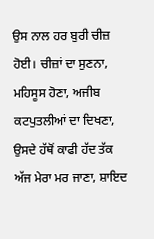ਉਸ ਨਾਲ ਹਰ ਬੁਰੀ ਚੀਜ਼ ਹੋਈ। ਚੀਜ਼ਾਂ ਦਾ ਸੁਣਨਾ, ਮਹਿਸੂਸ ਹੋਣਾ, ਅਜੀਬ ਕਟਪੁਤਲੀਆਂ ਦਾ ਦਿਖਣਾ, ਉਸਦੇ ਹੱਥੋਂ ਕਾਫੀ ਹੱਦ ਤੱਕ ਅੱਜ ਮੇਰਾ ਮਰ ਜਾਣਾ, ਸ਼ਾਇਦ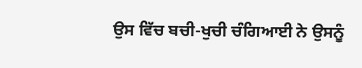ਉਸ ਵਿੱਚ ਬਚੀ-ਖੁਚੀ ਚੰਗਿਆਈ ਨੇ ਉਸਨੂੰ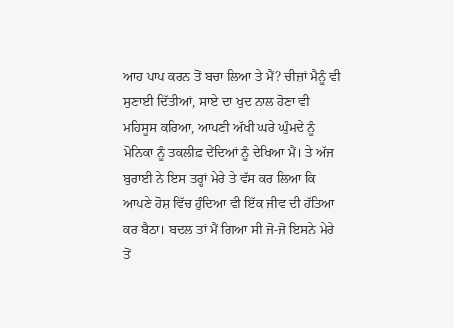ਆਹ ਪਾਪ ਕਰਨ ਤੋਂ ਬਚਾ ਲਿਆ ਤੇ ਮੈਂ? ਚੀਜ਼ਾਂ ਮੈਨੂੰ ਵੀ ਸੁਣਾਈ ਦਿੱਤੀਆਂ, ਸਾਏ ਦਾ ਖੁਦ ਨਾਲ ਹੋਣਾ ਵੀ ਮਹਿਸੂਸ ਕਰਿਆ, ਆਪਣੀ ਅੱਖੀ ਘਰੇ ਘੁੰਮਦੇ ਨੂੰ ਮੋਨਿਕਾ ਨੂੰ ਤਕਲੀਫ਼ ਦੇਂਦਿਆਂ ਨੂੰ ਦੇਖਿਆ ਮੈਂ। ਤੇ ਅੱਜ ਬੁਰਾਈ ਨੇ ਇਸ ਤਰ੍ਹਾਂ ਮੇਰੇ ਤੇ ਵੱਸ ਕਰ ਲਿਆ ਕਿ ਆਪਣੇ ਹੋਸ਼ ਵਿੱਚ ਹੁੰਦਿਆ ਵੀ ਇੱਕ ਜੀਵ ਦੀ ਹੱਤਿਆ ਕਰ ਬੈਠਾ। ਬਦਲ ਤਾਂ ਮੈਂ ਗਿਆ ਸੀ ਜੋ-ਜੋ ਇਸਨੇ ਮੇਰੇ ਤੋਂ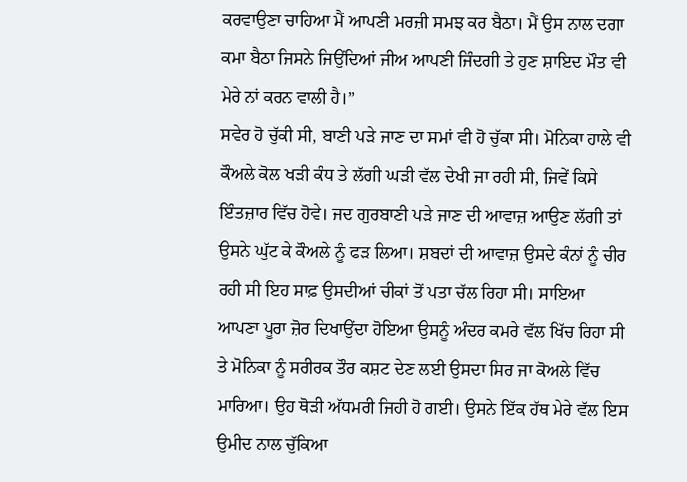ਕਰਵਾਉਣਾ ਚਾਹਿਆ ਮੈਂ ਆਪਣੀ ਮਰਜ਼ੀ ਸਮਝ ਕਰ ਬੈਠਾ। ਮੈਂ ਉਸ ਨਾਲ ਦਗਾ ਕਮਾ ਬੈਠਾ ਜਿਸਨੇ ਜਿਉਂਦਿਆਂ ਜੀਅ ਆਪਣੀ ਜਿੰਦਗੀ ਤੇ ਹੁਣ ਸ਼ਾਇਦ ਮੌਤ ਵੀ ਮੇਰੇ ਨਾਂ ਕਰਨ ਵਾਲੀ ਹੈ।”
ਸਵੇਰ ਹੋ ਚੁੱਕੀ ਸੀ, ਬਾਣੀ ਪੜੇ ਜਾਣ ਦਾ ਸਮਾਂ ਵੀ ਹੋ ਚੁੱਕਾ ਸੀ। ਮੋਨਿਕਾ ਹਾਲੇ ਵੀ ਕੌਅਲੇ ਕੋਲ ਖੜੀ ਕੰਧ ਤੇ ਲੱਗੀ ਘੜੀ ਵੱਲ ਦੇਖੀ ਜਾ ਰਹੀ ਸੀ, ਜਿਵੇਂ ਕਿਸੇ ਇੰਤਜ਼ਾਰ ਵਿੱਚ ਹੋਵੇ। ਜਦ ਗੁਰਬਾਣੀ ਪੜੇ ਜਾਣ ਦੀ ਆਵਾਜ਼ ਆਉਣ ਲੱਗੀ ਤਾਂ ਉਸਨੇ ਘੁੱਟ ਕੇ ਕੌਅਲੇ ਨੂੰ ਫੜ ਲਿਆ। ਸ਼ਬਦਾਂ ਦੀ ਆਵਾਜ਼ ਉਸਦੇ ਕੰਨਾਂ ਨੂੰ ਚੀਰ ਰਹੀ ਸੀ ਇਹ ਸਾਫ਼ ਉਸਦੀਆਂ ਚੀਕਾਂ ਤੋਂ ਪਤਾ ਚੱਲ ਰਿਹਾ ਸੀ। ਸਾਇਆ ਆਪਣਾ ਪੂਰਾ ਜ਼ੋਰ ਦਿਖਾਉਂਦਾ ਹੋਇਆ ਉਸਨੂੰ ਅੰਦਰ ਕਮਰੇ ਵੱਲ ਖਿੱਚ ਰਿਹਾ ਸੀ ਤੇ ਮੋਨਿਕਾ ਨੂੰ ਸਰੀਰਕ ਤੌਰ ਕਸ਼ਟ ਦੇਣ ਲਈ ਉਸਦਾ ਸਿਰ ਜਾ ਕੋਅਲੇ ਵਿੱਚ ਮਾਰਿਆ। ਉਹ ਥੋੜੀ ਅੱਧਮਰੀ ਜਿਹੀ ਹੋ ਗਈ। ਉਸਨੇ ਇੱਕ ਹੱਥ ਮੇਰੇ ਵੱਲ ਇਸ ਉਮੀਦ ਨਾਲ ਚੁੱਕਿਆ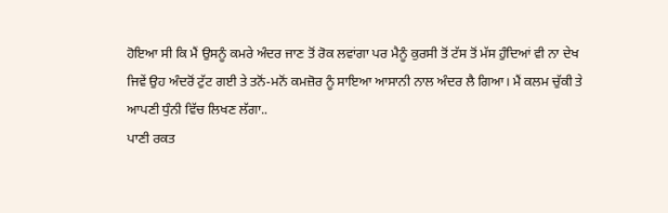ਹੋਇਆ ਸੀ ਕਿ ਮੈਂ ਉਸਨੂੰ ਕਮਰੇ ਅੰਦਰ ਜਾਣ ਤੋਂ ਰੋਕ ਲਵਾਂਗਾ ਪਰ ਮੈਨੂੰ ਕੁਰਸੀ ਤੋਂ ਟੱਸ ਤੋਂ ਮੱਸ ਹੁੰਦਿਆਂ ਵੀ ਨਾ ਦੇਖ ਜਿਵੇਂ ਉਹ ਅੰਦਰੋਂ ਟੁੱਟ ਗਈ ਤੇ ਤਨੋਂ-ਮਨੋਂ ਕਮਜ਼ੋਰ ਨੂੰ ਸਾਇਆ ਆਸਾਨੀ ਨਾਲ ਅੰਦਰ ਲੈ ਗਿਆ। ਮੈਂ ਕਲਮ ਚੁੱਕੀ ਤੇ ਆਪਣੀ ਧੁੰਨੀ ਵਿੱਚ ਲਿਖਣ ਲੱਗਾ..
ਪਾਣੀ ਰਕਤ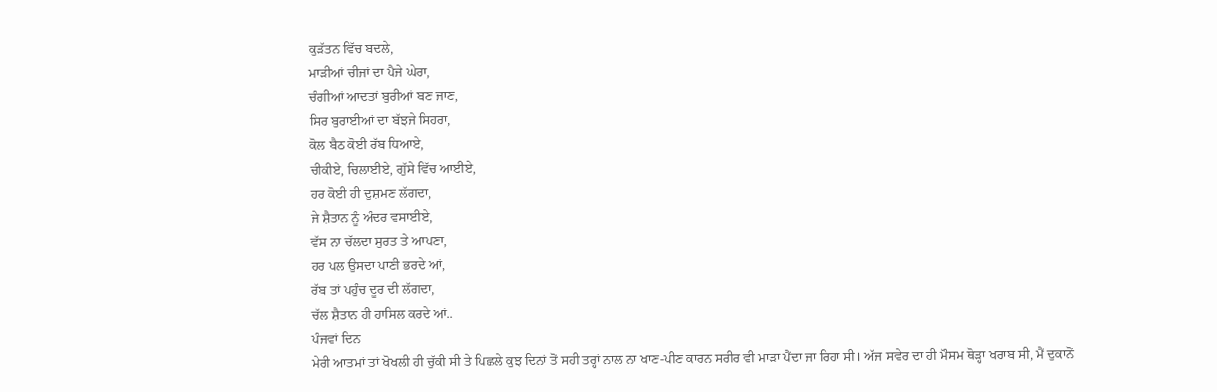ਕੁੜੱਤਨ ਵਿੱਚ ਬਦਲੇ,
ਮਾੜੀਆਂ ਚੀਜਾਂ ਦਾ ਪੈਜੇ ਘੇਰਾ,
ਚੰਗੀਆਂ ਆਦਤਾਂ ਬੁਰੀਆਂ ਬਣ ਜਾਣ,
ਸਿਰ ਬੁਰਾਈਆਂ ਦਾ ਬੱਝਜੇ ਸਿਹਰਾ,
ਕੋਲ ਬੈਠ ਕੋਈ ਰੱਬ ਧਿਆਏ,
ਚੀਕੀਏ, ਚਿਲਾਈਏ, ਗੁੱਸੇ ਵਿੱਚ ਆਈਏ,
ਹਰ ਕੋਈ ਹੀ ਦੁਸ਼ਮਣ ਲੱਗਦਾ,
ਜੇ ਸ਼ੈਤਾਨ ਨੂੰ ਅੰਦਰ ਵਸਾਈਏ,
ਵੱਸ ਨਾ ਚੱਲਦਾ ਸੁਰਤ ਤੇ ਆਪਣਾ,
ਹਰ ਪਲ ਉਸਦਾ ਪਾਣੀ ਭਰਦੇ ਆਂ,
ਰੱਬ ਤਾਂ ਪਹੁੰਚ ਦੂਰ ਦੀ ਲੱਗਦਾ,
ਚੱਲ ਸ਼ੈਤਾਨ ਹੀ ਹਾਸਿਲ ਕਰਦੇ ਆਂ..
ਪੰਜਵਾਂ ਦਿਨ
ਮੇਰੀ ਆਤਮਾਂ ਤਾਂ ਖੋਖਲੀ ਹੀ ਚੁੱਕੀ ਸੀ ਤੇ ਪਿਛਲੇ ਕੁਝ ਦਿਨਾਂ ਤੋਂ ਸਹੀ ਤਰ੍ਹਾਂ ਨਾਲ ਨਾ ਖਾਣ-ਪੀਣ ਕਾਰਨ ਸਰੀਰ ਵੀ ਮਾੜਾ ਪੈਂਦਾ ਜਾ ਰਿਹਾ ਸੀ। ਅੱਜ ਸਵੇਰ ਦਾ ਹੀ ਮੌਸਮ ਥੋੜ੍ਹਾ ਖਰਾਬ ਸੀ, ਮੈਂ ਦੁਕਾਨੋਂ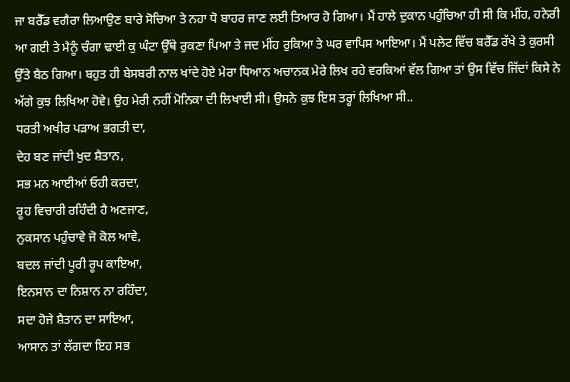ਜਾ ਬਰੈੱਡ ਵਗੈਰਾ ਲਿਆਉਣ ਬਾਰੇ ਸੋਚਿਆ ਤੇ ਨਹਾ ਧੋ ਬਾਹਰ ਜਾਣ ਲਈ ਤਿਆਰ ਹੋ ਗਿਆ। ਮੈਂ ਹਾਲੇ ਦੁਕਾਨ ਪਹੁੰਚਿਆ ਹੀ ਸੀ ਕਿ ਮੀਂਹ, ਹਨੇਰੀ ਆ ਗਈ ਤੇ ਮੈਨੂੰ ਚੰਗਾ ਢਾਈ ਕੁ ਘੰਟਾ ਉੱਥੇ ਰੁਕਣਾ ਪਿਆ ਤੇ ਜਦ ਮੀਂਹ ਰੁਕਿਆ ਤੇ ਘਰ ਵਾਪਿਸ ਆਇਆ। ਮੈਂ ਪਲੇਟ ਵਿੱਚ ਬਰੈੱਡ ਰੱਖੇ ਤੇ ਕੁਰਸੀ ਉੱਤੇ ਬੈਠ ਗਿਆ। ਬਹੁਤ ਹੀ ਬੇਸਬਰੀ ਨਾਲ ਖਾਂਦੇ ਹੋਏ ਮੇਰਾ ਧਿਆਨ ਅਚਾਨਕ ਮੇਰੇ ਲਿਖ ਰਹੇ ਵਰਕਿਆਂ ਵੱਲ ਗਿਆ ਤਾਂ ਉਸ ਵਿੱਚ ਜਿੱਦਾਂ ਕਿਸੇ ਨੇ ਅੱਗੇ ਕੁਝ ਲਿਖਿਆ ਹੋਵੇ। ਉਹ ਮੇਰੀ ਨਹੀਂ ਮੋਨਿਕਾ ਦੀ ਲਿਖਾਈ ਸੀ। ਉਸਨੇ ਕੁਝ ਇਸ ਤਰ੍ਹਾਂ ਲਿਖਿਆ ਸੀ..
ਧਰਤੀ ਅਖੀਰ ਪੜਾਅ ਭਗਤੀ ਦਾ,
ਦੇਹ ਬਣ ਜਾਂਦੀ ਖੁਦ ਸ਼ੈਤਾਨ,
ਸਭ ਮਨ ਆਈਆਂ ਓਹੀ ਕਰਦਾ,
ਰੂਹ ਵਿਚਾਰੀ ਰਹਿੰਦੀ ਹੈ ਅਣਜਾਣ,
ਨੁਕਸਾਨ ਪਹੁੰਚਾਵੇ ਜੋ ਕੋਲ ਆਵੇ,
ਬਦਲ ਜਾਂਦੀ ਪੂਰੀ ਰੂਪ ਕਾਇਆ,
ਇਨਸਾਨ ਦਾ ਨਿਸ਼ਾਨ ਨਾ ਰਹਿੰਦਾ,
ਸਦਾ ਹੋਜੇ ਸ਼ੈਤਾਨ ਦਾ ਸਾਇਆ,
ਆਸਾਨ ਤਾਂ ਲੱਗਦਾ ਇਹ ਸਭ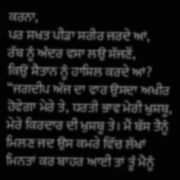ਕਰਨਾ,
ਪਰ ਸਖਤ ਪੀੜਾ ਸਰੀਰ ਜਰਦੇ ਆਂ,
ਰੱਬ ਨੂੰ ਅੰਦਰ ਵਸਾ ਲਉ ਸੱਜਣੋਂ,
ਕਿਉਂ ਸ਼ੈਤਾਨ ਨੂੰ ਹਾਸ਼ਿਲ ਕਰਦੇ ਆਂ?
“ਜਗਦੀਪ ਅੱਜ ਦਾ ਵਾਰ ਉਸਦਾ ਅਖੀਰ ਹੋਵੇਗਾ ਮੇਰੇ ਤੇ, ਧਰਤੀ ਭਾਵ ਮੇਰੀ ਖੁਸ਼ਬੂ, ਮੇਰੇ ਕਿਰਦਾਰ ਦੀ ਖੁਸ਼ਬੂ ਤੇ। ਮੈਂ ਬੱਸ ਤੈਨੂੰ ਮਿਲਣ ਜਦ ਉਸ ਕਮਰੇ ਵਿੱਚ ਲੱਖਾਂ ਮਿਨਤਾਂ ਕਰ ਬਾਹਰ ਆਈ ਤਾਂ ਤੂੰ ਮੈਨੂੰ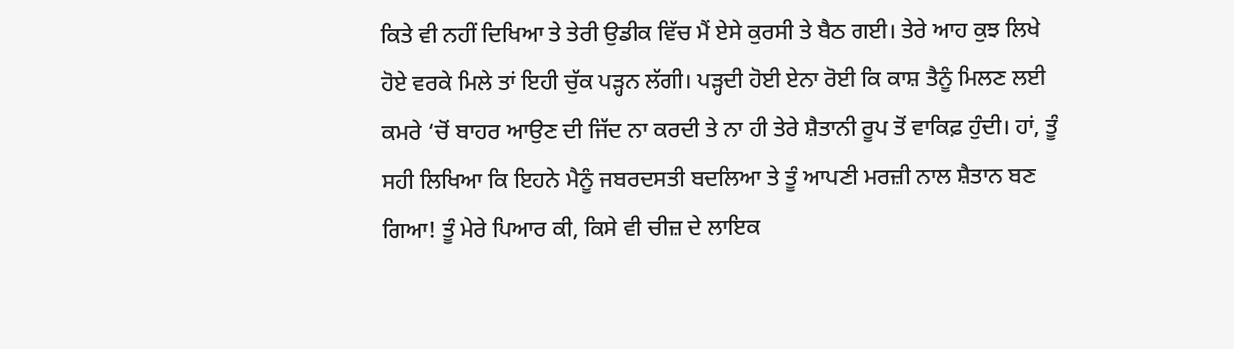ਕਿਤੇ ਵੀ ਨਹੀਂ ਦਿਖਿਆ ਤੇ ਤੇਰੀ ਉਡੀਕ ਵਿੱਚ ਮੈਂ ਏਸੇ ਕੁਰਸੀ ਤੇ ਬੈਠ ਗਈ। ਤੇਰੇ ਆਹ ਕੁਝ ਲਿਖੇ ਹੋਏ ਵਰਕੇ ਮਿਲੇ ਤਾਂ ਇਹੀ ਚੁੱਕ ਪੜ੍ਹਨ ਲੱਗੀ। ਪੜ੍ਹਦੀ ਹੋਈ ਏਨਾ ਰੋਈ ਕਿ ਕਾਸ਼ ਤੈਨੂੰ ਮਿਲਣ ਲਈ ਕਮਰੇ ‘ਚੋਂ ਬਾਹਰ ਆਉਣ ਦੀ ਜਿੱਦ ਨਾ ਕਰਦੀ ਤੇ ਨਾ ਹੀ ਤੇਰੇ ਸ਼ੈਤਾਨੀ ਰੂਪ ਤੋਂ ਵਾਕਿਫ਼ ਹੁੰਦੀ। ਹਾਂ, ਤੂੰ ਸਹੀ ਲਿਖਿਆ ਕਿ ਇਹਨੇ ਮੈਨੂੰ ਜਬਰਦਸਤੀ ਬਦਲਿਆ ਤੇ ਤੂੰ ਆਪਣੀ ਮਰਜ਼ੀ ਨਾਲ ਸ਼ੈਤਾਨ ਬਣ ਗਿਆ! ਤੂੰ ਮੇਰੇ ਪਿਆਰ ਕੀ, ਕਿਸੇ ਵੀ ਚੀਜ਼ ਦੇ ਲਾਇਕ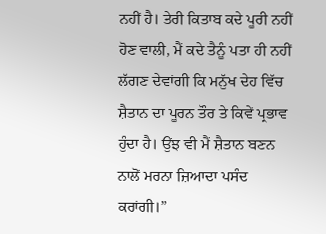ਨਹੀਂ ਹੈ। ਤੇਰੀ ਕਿਤਾਬ ਕਦੇ ਪੂਰੀ ਨਹੀਂ ਹੋਣ ਵਾਲੀ, ਮੈਂ ਕਦੇ ਤੈਨੂੰ ਪਤਾ ਹੀ ਨਹੀਂ ਲੱਗਣ ਦੇਵਾਂਗੀ ਕਿ ਮਨੁੱਖ ਦੇਹ ਵਿੱਚ ਸ਼ੈਤਾਨ ਦਾ ਪੂਰਨ ਤੌਰ ਤੇ ਕਿਵੇਂ ਪ੍ਰਭਾਵ ਹੁੰਦਾ ਹੈ। ਉਂਝ ਵੀ ਮੈਂ ਸ਼ੈਤਾਨ ਬਣਨ ਨਾਲੋਂ ਮਰਨਾ ਜ਼ਿਆਦਾ ਪਸੰਦ ਕਰਾਂਗੀ।”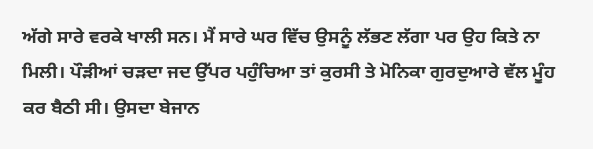ਅੱਗੇ ਸਾਰੇ ਵਰਕੇ ਖਾਲੀ ਸਨ। ਮੈਂ ਸਾਰੇ ਘਰ ਵਿੱਚ ਉਸਨੂੰ ਲੱਭਣ ਲੱਗਾ ਪਰ ਉਹ ਕਿਤੇ ਨਾ ਮਿਲੀ। ਪੌੜੀਆਂ ਚੜਦਾ ਜਦ ਉੱਪਰ ਪਹੁੰਚਿਆ ਤਾਂ ਕੁਰਸੀ ਤੇ ਮੋਨਿਕਾ ਗੁਰਦੁਆਰੇ ਵੱਲ ਮੂੰਹ ਕਰ ਬੈਠੀ ਸੀ। ਉਸਦਾ ਬੇਜਾਨ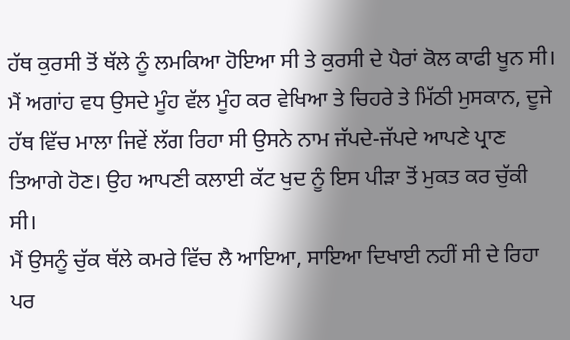ਹੱਥ ਕੁਰਸੀ ਤੋਂ ਥੱਲੇ ਨੂੰ ਲਮਕਿਆ ਹੋਇਆ ਸੀ ਤੇ ਕੁਰਸੀ ਦੇ ਪੈਰਾਂ ਕੋਲ ਕਾਫੀ ਖੂਨ ਸੀ। ਮੈਂ ਅਗਾਂਹ ਵਧ ਉਸਦੇ ਮੂੰਹ ਵੱਲ ਮੂੰਹ ਕਰ ਵੇਖਿਆ ਤੇ ਚਿਹਰੇ ਤੇ ਮਿੱਠੀ ਮੁਸਕਾਨ, ਦੂਜੇ ਹੱਥ ਵਿੱਚ ਮਾਲਾ ਜਿਵੇਂ ਲੱਗ ਰਿਹਾ ਸੀ ਉਸਨੇ ਨਾਮ ਜੱਪਦੇ-ਜੱਪਦੇ ਆਪਣੇ ਪ੍ਰਾਣ ਤਿਆਗੇ ਹੋਣ। ਉਹ ਆਪਣੀ ਕਲਾਈ ਕੱਟ ਖੁਦ ਨੂੰ ਇਸ ਪੀੜਾ ਤੋਂ ਮੁਕਤ ਕਰ ਚੁੱਕੀ ਸੀ।
ਮੈਂ ਉਸਨੂੰ ਚੁੱਕ ਥੱਲੇ ਕਮਰੇ ਵਿੱਚ ਲੈ ਆਇਆ, ਸਾਇਆ ਦਿਖਾਈ ਨਹੀਂ ਸੀ ਦੇ ਰਿਹਾ ਪਰ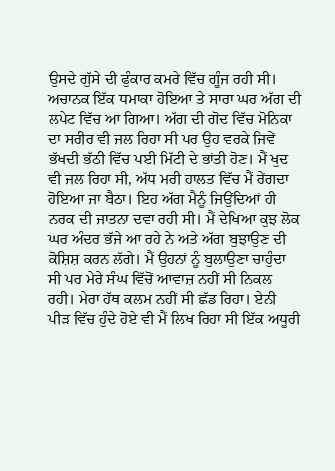ਉਸਦੇ ਗੁੱਸੇ ਦੀ ਫੁੰਕਾਰ ਕਮਰੇ ਵਿੱਚ ਗੂੰਜ ਰਹੀ ਸੀ। ਅਚਾਨਕ ਇੱਕ ਧਮਾਕਾ ਹੋਇਆ ਤੇ ਸਾਰਾ ਘਰ ਅੱਗ ਦੀ ਲਪੇਟ ਵਿੱਚ ਆ ਗਿਆ। ਅੱਗ ਦੀ ਗੋਦ ਵਿੱਚ ਮੋਨਿਕਾ ਦਾ ਸਰੀਰ ਵੀ ਜਲ ਰਿਹਾ ਸੀ ਪਰ ਉਹ ਵਰਕੇ ਜਿਵੇਂ ਭੱਖਦੀ ਭੱਠੀ ਵਿੱਚ ਪਈ ਮਿੱਟੀ ਦੇ ਭਾਂਤੀ ਹੋਣ। ਮੈਂ ਖੁਦ ਵੀ ਜਲ ਰਿਹਾ ਸੀ, ਅੱਧ ਮਰੀ ਹਾਲਤ ਵਿੱਚ ਮੈਂ ਰੇਂਗਦਾ ਹੋਇਆ ਜਾ ਬੈਠਾ। ਇਹ ਅੱਗ ਮੈਨੂੰ ਜਿਉਂਦਿਆਂ ਹੀ ਨਰਕ ਦੀ ਜਾਤਨਾ ਦਵਾ ਰਹੀ ਸੀ। ਮੈਂ ਦੇਖਿਆ ਕੁਝ ਲੋਕ ਘਰ ਅੰਦਰ ਭੱਜੇ ਆ ਰਹੇ ਨੇ ਅਤੇ ਅੱਗ ਬੁਝਾਉਣ ਦੀ ਕੋਸ਼ਿਸ਼ ਕਰਨ ਲੱਗੇ। ਮੈਂ ਉਹਨਾਂ ਨੂੰ ਬੁਲਾਉਣਾ ਚਾਹੁੰਦਾ ਸੀ ਪਰ ਮੇਰੇ ਸੰਘ ਵਿੱਚੋਂ ਆਵਾਜ਼ ਨਹੀਂ ਸੀ ਨਿਕਲ ਰਹੀ। ਮੇਰਾ ਹੱਥ ਕਲਮ ਨਹੀਂ ਸੀ ਛੱਡ ਰਿਹਾ। ਏਨੀ ਪੀੜ ਵਿੱਚ ਹੁੰਦੇ ਹੋਏ ਵੀ ਮੈਂ ਲਿਖ ਰਿਹਾ ਸੀ ਇੱਕ ਅਧੂਰੀ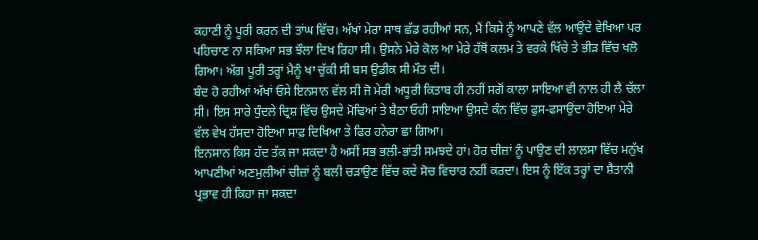ਕਹਾਣੀ ਨੂੰ ਪੂਰੀ ਕਰਨ ਦੀ ਤਾਂਘ ਵਿੱਚ। ਅੱਖਾਂ ਮੇਰਾ ਸਾਥ ਛੱਡ ਰਹੀਆਂ ਸਨ, ਮੈਂ ਕਿਸੇ ਨੂੰ ਆਪਣੇ ਵੱਲ ਆਉਂਦੇ ਵੇਖਿਆ ਪਰ ਪਹਿਚਾਣ ਨਾ ਸਕਿਆ ਸਭ ਝੌਲਾ ਦਿਖ ਰਿਹਾ ਸੀ। ਉਸਨੇ ਮੇਰੇ ਕੋਲ ਆ ਮੇਰੇ ਹੱਥੋਂ ਕਲਮ ਤੇ ਵਰਕੇ ਖਿੱਚੇ ਤੇ ਭੀੜ ਵਿੱਚ ਖਲੋ ਗਿਆ। ਅੱਗ ਪੂਰੀ ਤਰ੍ਹਾਂ ਮੈਨੂੰ ਖਾ ਚੁੱਕੀ ਸੀ ਬਸ ਉਡੀਕ ਸੀ ਮੌਤ ਦੀ।
ਬੰਦ ਹੋ ਰਹੀਆਂ ਅੱਖਾਂ ਓਸੇ ਇਨਸਾਨ ਵੱਲ ਸੀ ਜੋ ਮੇਰੀ ਅਧੂਰੀ ਕਿਤਾਬ ਹੀ ਨਹੀਂ ਸਗੋਂ ਕਾਲਾ ਸਾਇਆ ਵੀ ਨਾਲ ਹੀ ਲੈ ਚੱਲਾ ਸੀ। ਇਸ ਸਾਰੇ ਧੁੰਦਲੇ ਦ੍ਰਿਸ਼ ਵਿੱਚ ਉਸਦੇ ਮੋਢਿਆਂ ਤੇ ਬੈਠਾ ਓਹੀ ਸਾਇਆ ਉਸਦੇ ਕੰਨ ਵਿੱਚ ਫੁਸ-ਫਸਾਉਂਦਾ ਹੋਇਆ ਮੇਰੇ ਵੱਲ ਵੇਖ ਹੱਸਦਾ ਹੋਇਆ ਸਾਫ਼ ਦਿਖਿਆ ਤੇ ਫਿਰ ਹਨੇਰਾ ਛਾ ਗਿਆ।
ਇਨਸਾਨ ਕਿਸ ਹੱਦ ਤੱਕ ਜਾ ਸਕਦਾ ਹੈ ਅਸੀਂ ਸਭ ਭਲੀ-ਭਾਂਤੀ ਸਮਝਦੇ ਹਾਂ। ਹੋਰ ਚੀਜ਼ਾਂ ਨੂੰ ਪਾਉਣ ਦੀ ਲਾਲਸਾ ਵਿੱਚ ਮਨੁੱਖ ਆਪਣੀਆਂ ਅਣਮੁਲੀਆਂ ਚੀਜ਼ਾਂ ਨੂੰ ਬਲੀ ਚੜਾਉਣ ਵਿੱਚ ਕਦੇ ਸੋਚ ਵਿਚਾਰ ਨਹੀਂ ਕਰਦਾ। ਇਸ ਨੂੰ ਇੱਕ ਤਰ੍ਹਾਂ ਦਾ ਸ਼ੈਤਾਨੀ ਪ੍ਰਭਾਵ ਹੀ ਕਿਹਾ ਜਾ ਸਕਦਾ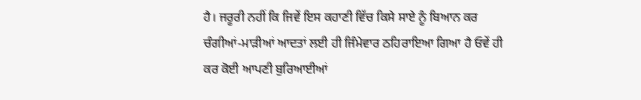ਹੈ। ਜਰੂਰੀ ਨਹੀਂ ਕਿ ਜਿਵੇਂ ਇਸ ਕਹਾਣੀ ਵਿੱਚ ਕਿਸੇ ਸਾਏ ਨੂੰ ਬਿਆਨ ਕਰ ਚੰਗੀਆਂ-ਮਾੜੀਆਂ ਆਦਤਾਂ ਲਈ ਹੀ ਜਿੰਮੇਵਾਰ ਠਹਿਰਾਇਆ ਗਿਆ ਹੈ ਓਵੇਂ ਹੀ ਕਰ ਕੋਈ ਆਪਣੀ ਬੁਰਿਆਈਆਂ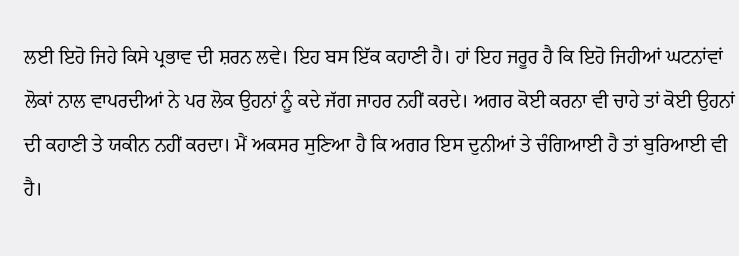ਲਈ ਇਹੋ ਜਿਹੇ ਕਿਸੇ ਪ੍ਰਭਾਵ ਦੀ ਸ਼ਰਨ ਲਵੇ। ਇਹ ਬਸ ਇੱਕ ਕਹਾਣੀ ਹੈ। ਹਾਂ ਇਹ ਜਰੂਰ ਹੈ ਕਿ ਇਹੋ ਜਿਹੀਆਂ ਘਟਨਾਂਵਾਂ ਲੋਕਾਂ ਨਾਲ ਵਾਪਰਦੀਆਂ ਨੇ ਪਰ ਲੋਕ ਉਹਨਾਂ ਨੂੰ ਕਦੇ ਜੱਗ ਜਾਹਰ ਨਹੀਂ ਕਰਦੇ। ਅਗਰ ਕੋਈ ਕਰਨਾ ਵੀ ਚਾਹੇ ਤਾਂ ਕੋਈ ਉਹਨਾਂ ਦੀ ਕਹਾਣੀ ਤੇ ਯਕੀਨ ਨਹੀਂ ਕਰਦਾ। ਮੈਂ ਅਕਸਰ ਸੁਣਿਆ ਹੈ ਕਿ ਅਗਰ ਇਸ ਦੁਨੀਆਂ ਤੇ ਚੰਗਿਆਈ ਹੈ ਤਾਂ ਬੁਰਿਆਈ ਵੀ ਹੈ।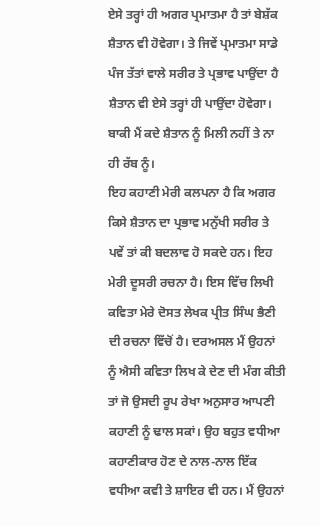ਏਸੇ ਤਰ੍ਹਾਂ ਹੀ ਅਗਰ ਪ੍ਰਮਾਤਮਾ ਹੈ ਤਾਂ ਬੇਸ਼ੱਕ ਸ਼ੈਤਾਨ ਵੀ ਹੋਵੇਗਾ। ਤੇ ਜਿਵੇਂ ਪ੍ਰਮਾਤਮਾ ਸਾਡੇ ਪੰਜ ਤੱਤਾਂ ਵਾਲੇ ਸਰੀਰ ਤੇ ਪ੍ਰਭਾਵ ਪਾਉਂਦਾ ਹੈ ਸ਼ੈਤਾਨ ਵੀ ਏਸੇ ਤਰ੍ਹਾਂ ਹੀ ਪਾਉਂਦਾ ਹੋਵੇਗਾ। ਬਾਕੀ ਮੈਂ ਕਦੇ ਸ਼ੈਤਾਨ ਨੂੰ ਮਿਲੀ ਨਹੀਂ ਤੇ ਨਾ ਹੀ ਰੱਬ ਨੂੰ।
ਇਹ ਕਹਾਣੀ ਮੇਰੀ ਕਲਪਨਾ ਹੈ ਕਿ ਅਗਰ ਕਿਸੇ ਸ਼ੈਤਾਨ ਦਾ ਪ੍ਰਭਾਵ ਮਨੁੱਖੀ ਸਰੀਰ ਤੇ ਪਵੇਂ ਤਾਂ ਕੀ ਬਦਲਾਵ ਹੋ ਸਕਦੇ ਹਨ। ਇਹ ਮੇਰੀ ਦੂਸਰੀ ਰਚਨਾ ਹੈ। ਇਸ ਵਿੱਚ ਲਿਖੀ ਕਵਿਤਾ ਮੇਰੇ ਦੋਸਤ ਲੇਖਕ ਪ੍ਰੀਤ ਸਿੰਘ ਭੈਣੀ ਦੀ ਰਚਨਾ ਵਿੱਚੋਂ ਹੈ। ਦਰਅਸਲ ਮੈਂ ਉਹਨਾਂ ਨੂੰ ਐਸੀ ਕਵਿਤਾ ਲਿਖ ਕੇ ਦੇਣ ਦੀ ਮੰਗ ਕੀਤੀ ਤਾਂ ਜੋ ਉਸਦੀ ਰੂਪ ਰੇਖਾ ਅਨੁਸਾਰ ਆਪਣੀ ਕਹਾਣੀ ਨੂੰ ਢਾਲ ਸਕਾਂ। ਉਹ ਬਹੁਤ ਵਧੀਆ ਕਹਾਣੀਕਾਰ ਹੋਣ ਦੇ ਨਾਲ-ਨਾਲ ਇੱਕ ਵਧੀਆ ਕਵੀ ਤੇ ਸ਼ਾਇਰ ਵੀ ਹਨ। ਮੈਂ ਉਹਨਾਂ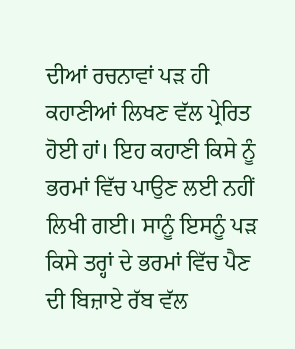ਦੀਆਂ ਰਚਨਾਵਾਂ ਪੜ ਹੀ ਕਹਾਣੀਆਂ ਲਿਖਣ ਵੱਲ ਪ੍ਰੇਰਿਤ ਹੋਈ ਹਾਂ। ਇਹ ਕਹਾਣੀ ਕਿਸੇ ਨੂੰ ਭਰਮਾਂ ਵਿੱਚ ਪਾਉਣ ਲਈ ਨਹੀਂ ਲਿਖੀ ਗਈ। ਸਾਨੂੰ ਇਸਨੂੰ ਪੜ ਕਿਸੇ ਤਰ੍ਹਾਂ ਦੇ ਭਰਮਾਂ ਵਿੱਚ ਪੈਣ ਦੀ ਬਿਜ਼ਾਏ ਰੱਬ ਵੱਲ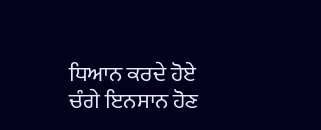ਧਿਆਨ ਕਰਦੇ ਹੋਏ ਚੰਗੇ ਇਨਸਾਨ ਹੋਣ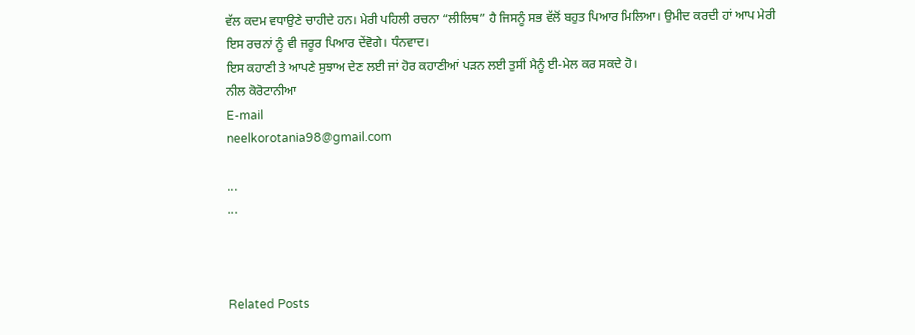ਵੱਲ ਕਦਮ ਵਧਾਉਣੇ ਚਾਹੀਦੇ ਹਨ। ਮੇਰੀ ਪਹਿਲੀ ਰਚਨਾ “ਲੀਲਿਥ” ਹੈ ਜਿਸਨੂੰ ਸਭ ਵੱਲੋਂ ਬਹੁਤ ਪਿਆਰ ਮਿਲਿਆ। ਉਮੀਦ ਕਰਦੀ ਹਾਂ ਆਪ ਮੇਰੀ ਇਸ ਰਚਨਾਂ ਨੂੰ ਵੀ ਜਰੂਰ ਪਿਆਰ ਦੇਂਵੋਗੇ। ਧੰਨਵਾਦ।
ਇਸ ਕਹਾਣੀ ਤੇ ਆਪਣੇ ਸੁਝਾਅ ਦੇਣ ਲਈ ਜਾਂ ਹੋਰ ਕਹਾਣੀਆਂ ਪੜਨ ਲਈ ਤੁਸੀਂ ਮੈਨੂੰ ਈ-ਮੇਲ ਕਰ ਸਕਦੇ ਹੋ।
ਨੀਲ ਕੋਰੋਟਾਨੀਆ
E-mail
neelkorotania98@gmail.com

...
...



Related Posts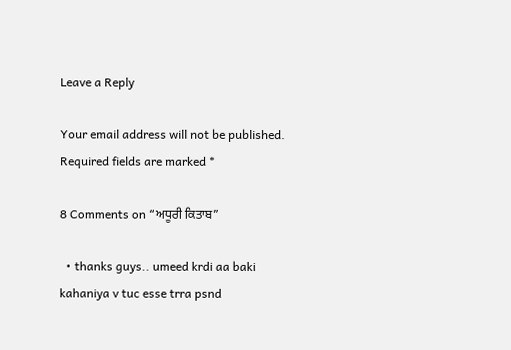Leave a Reply

Your email address will not be published. Required fields are marked *

8 Comments on “ਅਧੂਰੀ ਕਿਤਾਬ”

  • thanks guys.. umeed krdi aa baki kahaniya v tuc esse trra psnd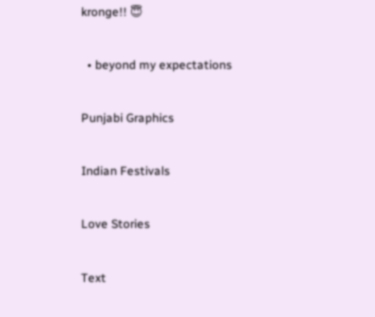kronge!! 😇

  • beyond my expectations

Punjabi Graphics

Indian Festivals

Love Stories

Text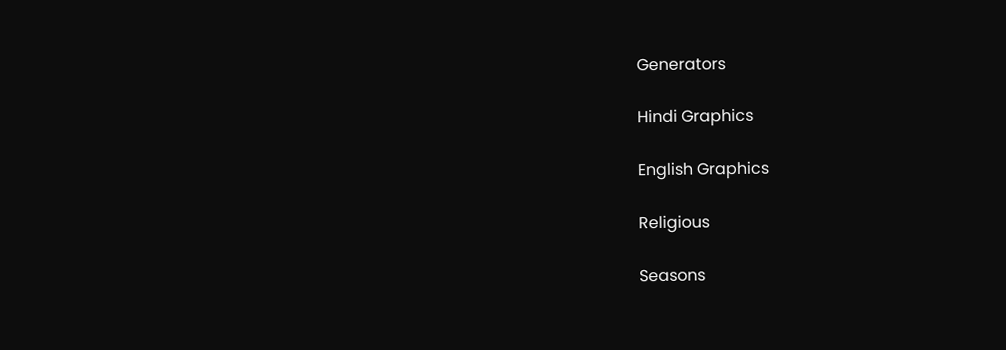Generators

Hindi Graphics

English Graphics

Religious

Seasons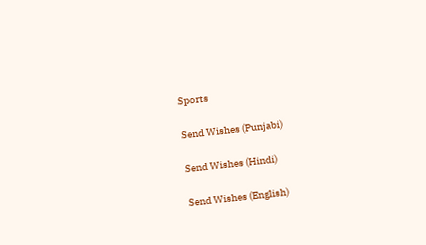Sports

Send Wishes (Punjabi)

Send Wishes (Hindi)

Send Wishes (English)